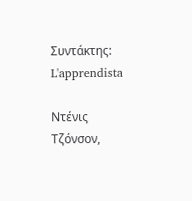Συντάκτης: L'apprendista

Ντένις Τζόνσον,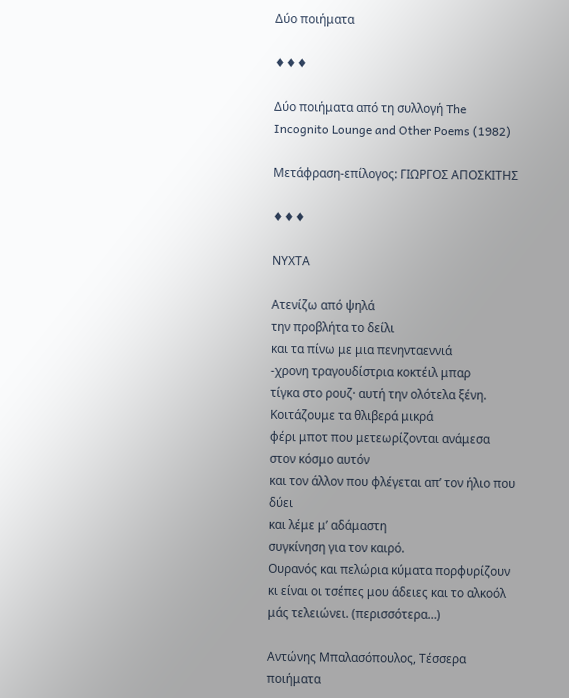Δύο ποιήματα

♦♦♦

Δύο ποιήματα από τη συλλογή The Incognito Lounge and Other Poems (1982)

Μετάφραση-επίλογος: ΓΙΩΡΓΟΣ ΑΠΟΣΚΙΤΗΣ

♦♦♦

ΝΥΧΤΑ

Ατενίζω από ψηλά
την προβλήτα το δείλι
και τα πίνω με μια πενηνταεννιά
-χρονη τραγουδίστρια κοκτέιλ μπαρ
τίγκα στο ρουζ· αυτή την ολότελα ξένη.
Κοιτάζουμε τα θλιβερά μικρά
φέρι μποτ που μετεωρίζονται ανάμεσα στον κόσμο αυτόν
και τον άλλον που φλέγεται απ’ τον ήλιο που δύει
και λέμε μ’ αδάμαστη
συγκίνηση για τον καιρό.
Ουρανός και πελώρια κύματα πορφυρίζουν
κι είναι οι τσέπες μου άδειες και το αλκοόλ μάς τελειώνει. (περισσότερα…)

Αντώνης Μπαλασόπουλος, Τέσσερα ποιήματα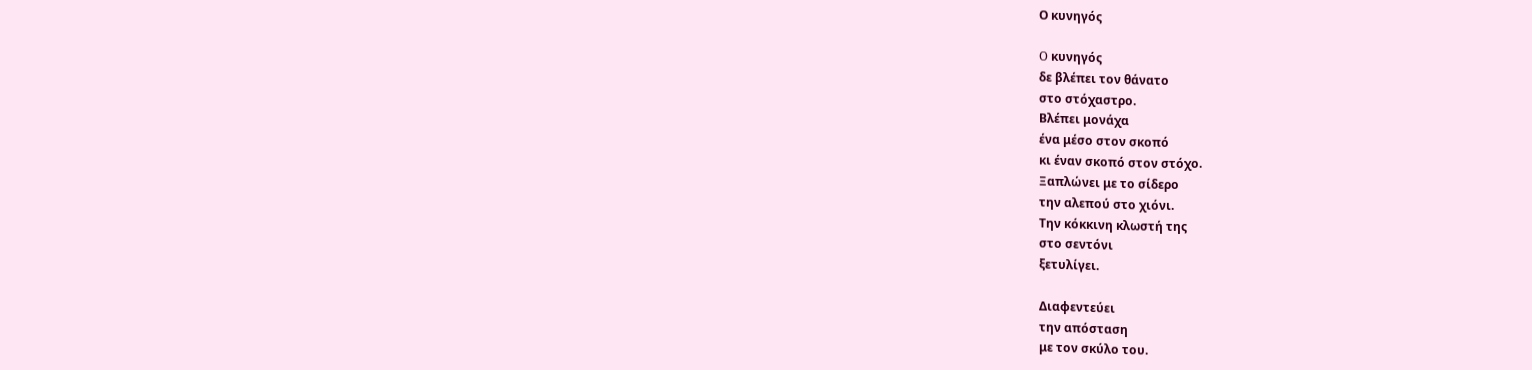Ο κυνηγός

O κυνηγός
δε βλέπει τον θάνατο
στο στόχαστρο.
Βλέπει μονάχα
ένα μέσο στον σκοπό
κι έναν σκοπό στον στόχο.
Ξαπλώνει με το σίδερο
την αλεπού στο χιόνι.
Την κόκκινη κλωστή της
στο σεντόνι
ξετυλίγει.

Διαφεντεύει
την απόσταση
με τον σκύλο του.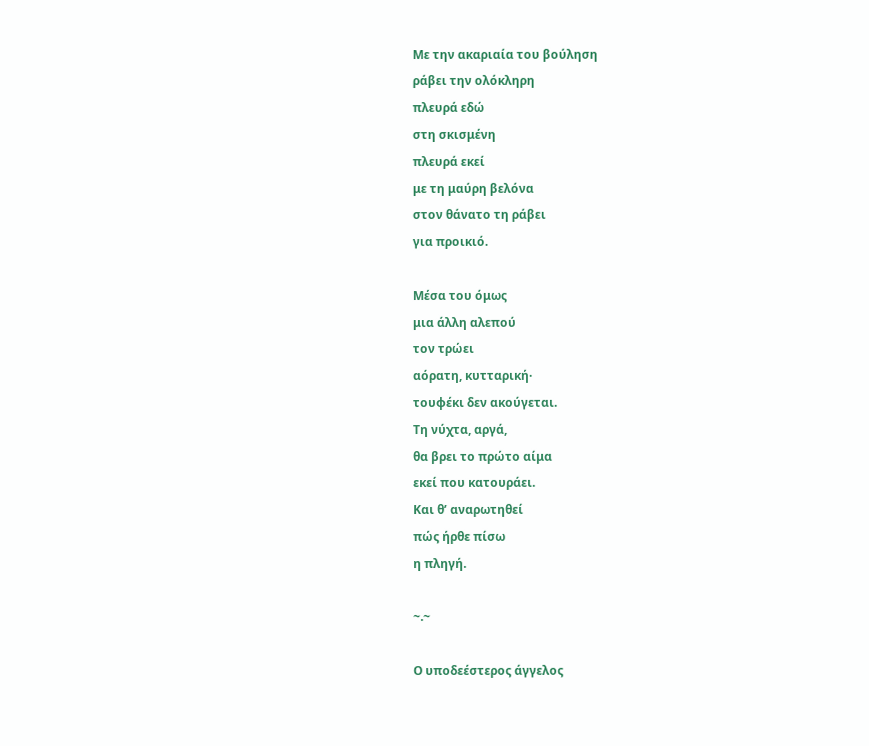Με την ακαριαία του βούληση
ράβει την ολόκληρη
πλευρά εδώ
στη σκισμένη
πλευρά εκεί
με τη μαύρη βελόνα
στον θάνατο τη ράβει
για προικιό.

Μέσα του όμως
μια άλλη αλεπού
τον τρώει
αόρατη, κυτταρική·
τουφέκι δεν ακούγεται.
Τη νύχτα, αργά,
θα βρει το πρώτο αίμα
εκεί που κατουράει.
Και θ’ αναρωτηθεί
πώς ήρθε πίσω
η πληγή.

~.~

Ο υποδεέστερος άγγελος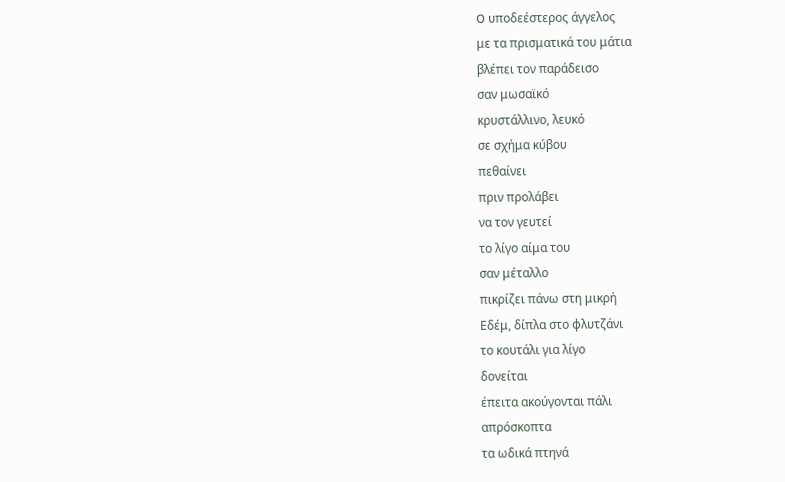O υποδεέστερος άγγελος
με τα πρισματικά του μάτια
βλέπει τον παράδεισο
σαν μωσαϊκό
κρυστάλλινο, λευκό
σε σχήμα κύβου
πεθαίνει
πριν προλάβει
να τον γευτεί
το λίγο αίμα του
σαν μέταλλο
πικρίζει πάνω στη μικρή
Εδέμ, δίπλα στο φλυτζάνι
το κουτάλι για λίγο
δονείται
έπειτα ακούγονται πάλι
απρόσκοπτα
τα ωδικά πτηνά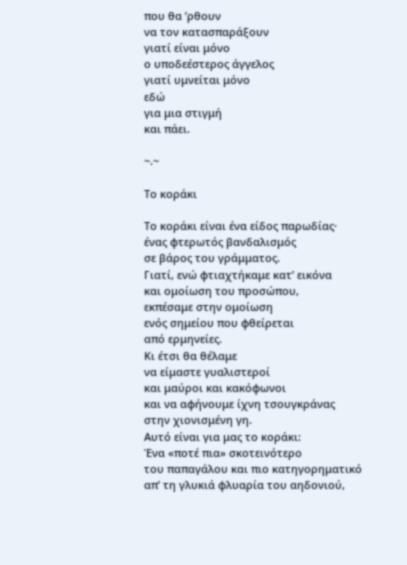που θα ’ρθουν
να τον κατασπαράξουν
γιατί είναι μόνο
ο υποδεέστερος άγγελος
γιατί υμνείται μόνο
εδώ
για μια στιγμή
και πάει.

~.~

Το κοράκι

Το κοράκι είναι ένα είδος παρωδίας·
ένας φτερωτός βανδαλισμός
σε βάρος του γράμματος.
Γιατί, ενώ φτιαχτήκαμε κατ’ εικόνα
και ομοίωση του προσώπου,
εκπέσαμε στην ομοίωση
ενός σημείου που φθείρεται
από ερμηνείες.
Κι έτσι θα θέλαμε
να είμαστε γυαλιστεροί
και μαύροι και κακόφωνοι
και να αφήνουμε ίχνη τσουγκράνας
στην χιονισμένη γη.
Αυτό είναι για μας το κοράκι:
Ένα «ποτέ πια» σκοτεινότερο
του παπαγάλου και πιο κατηγορηματικό
απ’ τη γλυκιά φλυαρία του αηδονιού,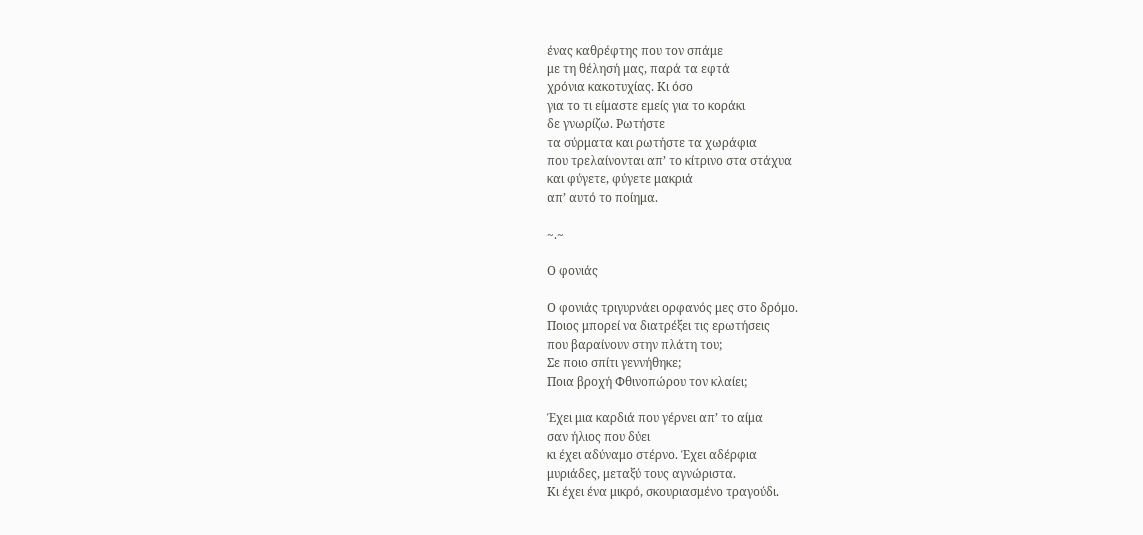ένας καθρέφτης που τον σπάμε
με τη θέλησή μας, παρά τα εφτά
χρόνια κακοτυχίας. Κι όσο
για το τι είμαστε εμείς για το κοράκι
δε γνωρίζω. Ρωτήστε
τα σύρματα και ρωτήστε τα χωράφια
που τρελαίνονται απ’ το κίτρινο στα στάχυα
και φύγετε, φύγετε μακριά
απ’ αυτό το ποίημα.

~.~

Ο φονιάς

Ο φονιάς τριγυρνάει ορφανός μες στο δρόμο.
Ποιος μπορεί να διατρέξει τις ερωτήσεις
που βαραίνουν στην πλάτη του;
Σε ποιο σπίτι γεννήθηκε;
Ποια βροχή Φθινοπώρου τον κλαίει;

Έχει μια καρδιά που γέρνει απ’ το αίμα
σαν ήλιος που δύει
κι έχει αδύναμο στέρνο. Έχει αδέρφια
μυριάδες, μεταξύ τους αγνώριστα.
Κι έχει ένα μικρό, σκουριασμένο τραγούδι.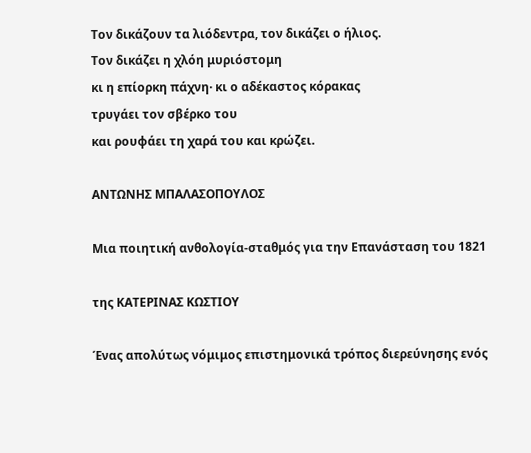Τον δικάζουν τα λιόδεντρα, τον δικάζει ο ήλιος.
Τον δικάζει η χλόη μυριόστομη
κι η επίορκη πάχνη· κι ο αδέκαστος κόρακας
τρυγάει τον σβέρκο του
και ρουφάει τη χαρά του και κρώζει.

ΑΝΤΩΝΗΣ ΜΠΑΛΑΣΟΠΟΥΛΟΣ

Μια ποιητική ανθολογία-σταθμός για την Επανάσταση του 1821

της ΚΑΤΕΡΙΝΑΣ ΚΩΣΤΙΟΥ

Ένας απολύτως νόμιμος επιστημονικά τρόπος διερεύνησης ενός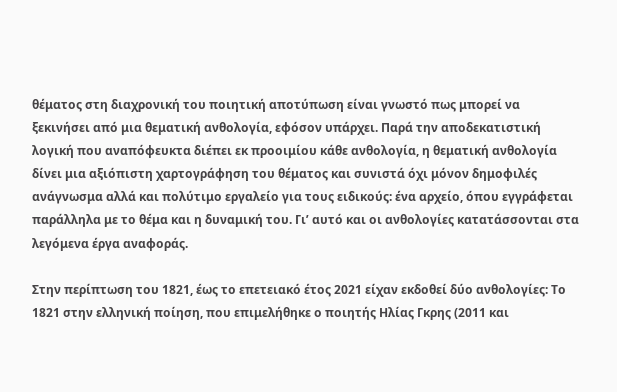θέματος στη διαχρονική του ποιητική αποτύπωση είναι γνωστό πως μπορεί να ξεκινήσει από μια θεματική ανθολογία, εφόσον υπάρχει. Παρά την αποδεκατιστική λογική που αναπόφευκτα διέπει εκ προοιμίου κάθε ανθολογία, η θεματική ανθολογία δίνει μια αξιόπιστη χαρτογράφηση του θέματος και συνιστά όχι μόνον δημοφιλές ανάγνωσμα αλλά και πολύτιμο εργαλείο για τους ειδικούς: ένα αρχείο, όπου εγγράφεται παράλληλα με το θέμα και η δυναμική του. Γι’ αυτό και οι ανθολογίες κατατάσσονται στα λεγόμενα έργα αναφοράς.

Στην περίπτωση του 1821, έως το επετειακό έτος 2021 είχαν εκδοθεί δύο ανθολογίες: Το 1821 στην ελληνική ποίηση, που επιμελήθηκε ο ποιητής Ηλίας Γκρης (2011 και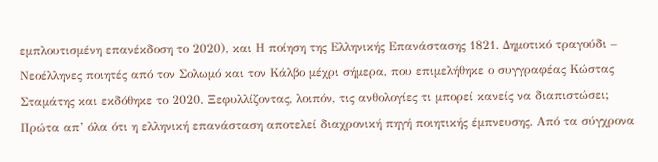εμπλουτισμένη επανέκδοση το 2020), και Η ποίηση της Ελληνικής Επανάστασης 1821. Δημοτικό τραγούδι – Νεοέλληνες ποιητές από τον Σολωμό και τον Κάλβο μέχρι σήμερα, που επιμελήθηκε ο συγγραφέας Κώστας Σταμάτης και εκδόθηκε το 2020. Ξεφυλλίζοντας, λοιπόν, τις ανθολογίες τι μπορεί κανείς να διαπιστώσει; Πρώτα απ’ όλα ότι η ελληνική επανάσταση αποτελεί διαχρονική πηγή ποιητικής έμπνευσης. Από τα σύγχρονα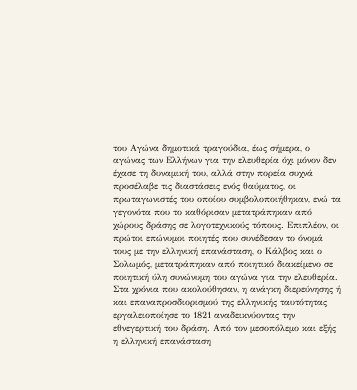του Αγώνα δημοτικά τραγούδια, έως σήμερα, ο αγώνας των Ελλήνων για την ελευθερία όχι μόνον δεν έχασε τη δυναμική του, αλλά στην πορεία συχνά προσέλαβε τις διαστάσεις ενός θαύματος, οι πρωταγωνιστές του οποίου συμβολοποιήθηκαν, ενώ τα γεγονότα που το καθόρισαν μετατράπηκαν από χώρους δράσης σε λογοτεχνικούς τόπους. Επιπλέον, οι πρώτοι επώνυμοι ποιητές που συνέδεσαν το όνομά τους με την ελληνική επανάσταση, ο Κάλβος και ο Σολωμός, μετατράπηκαν από ποιητικό διακείμενο σε ποιητική ύλη συνώνυμη του αγώνα για την ελευθερία. Στα χρόνια που ακολούθησαν, η ανάγκη διερεύνησης ή και επαναπροσδιορισμού της ελληνικής ταυτότητας εργαλειοποίησε το 1821 αναδεικνύοντας την εθνεγερτική του δράση. Από τον μεσοπόλεμο και εξής η ελληνική επανάσταση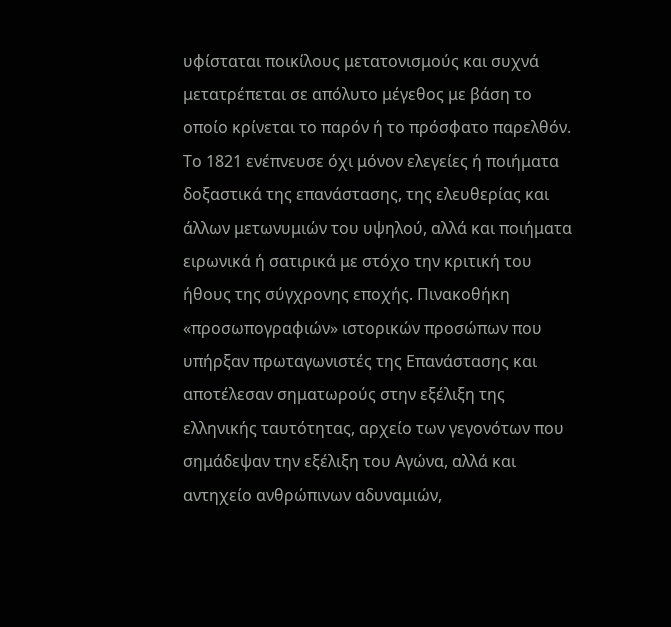υφίσταται ποικίλους μετατονισμούς και συχνά μετατρέπεται σε απόλυτο μέγεθος με βάση το οποίο κρίνεται το παρόν ή το πρόσφατο παρελθόν. Το 1821 ενέπνευσε όχι μόνον ελεγείες ή ποιήματα δοξαστικά της επανάστασης, της ελευθερίας και άλλων μετωνυμιών του υψηλού, αλλά και ποιήματα ειρωνικά ή σατιρικά με στόχο την κριτική του ήθους της σύγχρονης εποχής. Πινακοθήκη «προσωπογραφιών» ιστορικών προσώπων που υπήρξαν πρωταγωνιστές της Επανάστασης και αποτέλεσαν σηματωρούς στην εξέλιξη της ελληνικής ταυτότητας, αρχείο των γεγονότων που σημάδεψαν την εξέλιξη του Αγώνα, αλλά και αντηχείο ανθρώπινων αδυναμιών,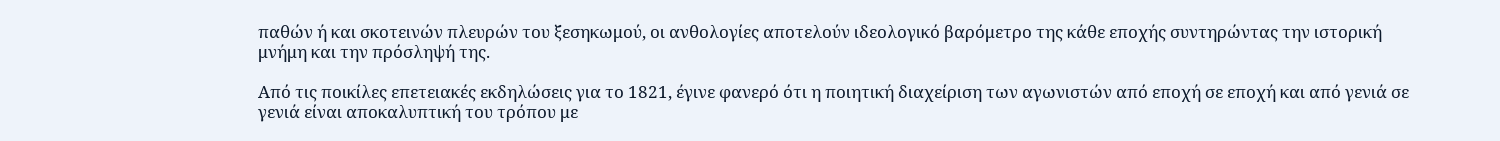παθών ή και σκοτεινών πλευρών του ξεσηκωμού, οι ανθολογίες αποτελούν ιδεολογικό βαρόμετρο της κάθε εποχής συντηρώντας την ιστορική μνήμη και την πρόσληψή της.

Από τις ποικίλες επετειακές εκδηλώσεις για το 1821, έγινε φανερό ότι η ποιητική διαχείριση των αγωνιστών από εποχή σε εποχή και από γενιά σε γενιά είναι αποκαλυπτική του τρόπου με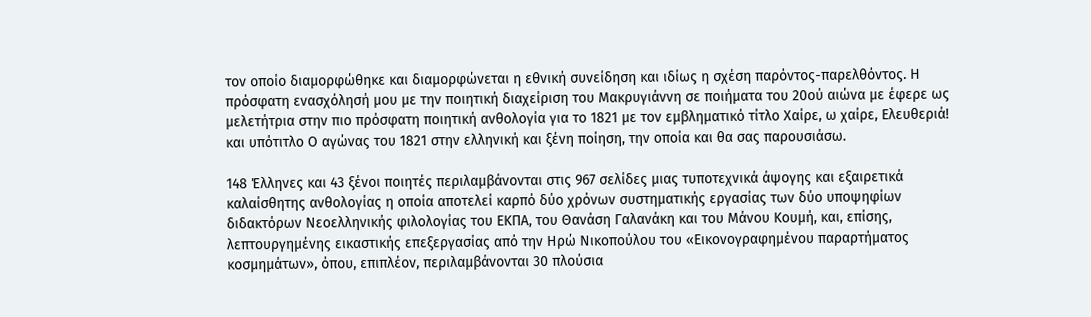τον οποίο διαμορφώθηκε και διαμορφώνεται η εθνική συνείδηση και ιδίως η σχέση παρόντος-παρελθόντος. Η πρόσφατη ενασχόλησή μου με την ποιητική διαχείριση του Μακρυγιάννη σε ποιήματα του 20ού αιώνα με έφερε ως μελετήτρια στην πιο πρόσφατη ποιητική ανθολογία για το 1821 με τον εμβληματικό τίτλο Χαίρε, ω χαίρε, Ελευθεριά! και υπότιτλο Ο αγώνας του 1821 στην ελληνική και ξένη ποίηση, την οποία και θα σας παρουσιάσω.

148 Έλληνες και 43 ξένοι ποιητές περιλαμβάνονται στις 967 σελίδες μιας τυποτεχνικά άψογης και εξαιρετικά καλαίσθητης ανθολογίας η οποία αποτελεί καρπό δύο χρόνων συστηματικής εργασίας των δύο υποψηφίων διδακτόρων Νεοελληνικής φιλολογίας του ΕΚΠΑ, του Θανάση Γαλανάκη και του Μάνου Κουμή, και, επίσης, λεπτουργημένης εικαστικής επεξεργασίας από την Ηρώ Νικοπούλου του «Εικονογραφημένου παραρτήματος κοσμημάτων», όπου, επιπλέον, περιλαμβάνονται 30 πλούσια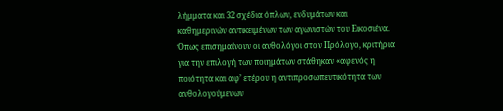λήμματα και 32 σχέδια όπλων, ενδυμάτων και καθημερινών αντικειμένων των αγωνιστών του Εικοσιένα. Όπως επισημαίνουν οι ανθολόγοι στον Πρόλογο, κριτήρια για την επιλογή των ποιημάτων στάθηκαν «αφενός η ποιότητα και αφ’ ετέρου η αντιπροσωπευτικότητα των ανθολογούμενων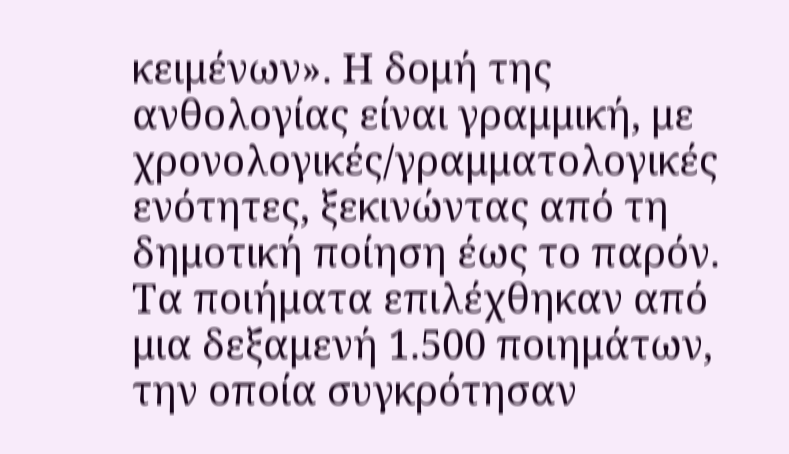κειμένων». Η δομή της ανθολογίας είναι γραμμική, με χρονολογικές/γραμματολογικές ενότητες, ξεκινώντας από τη δημοτική ποίηση έως το παρόν. Τα ποιήματα επιλέχθηκαν από μια δεξαμενή 1.500 ποιημάτων, την οποία συγκρότησαν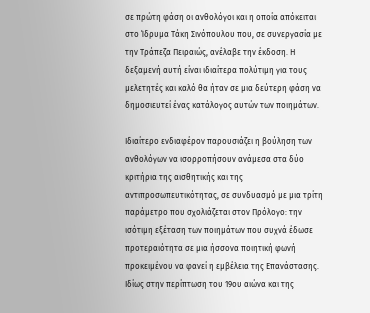σε πρώτη φάση οι ανθολόγοι και η οποία απόκειται στο Ίδρυμα Τάκη Σινόπουλου που, σε συνεργασία με την Τράπεζα Πειραιώς, ανέλαβε την έκδοση. Η δεξαμενή αυτή είναι ιδιαίτερα πολύτιμη για τους μελετητές και καλό θα ήταν σε μια δεύτερη φάση να δημοσιευτεί ένας κατάλογος αυτών των ποιημάτων.

Ιδιαίτερο ενδιαφέρον παρουσιάζει η βούληση των ανθολόγων να ισορροπήσουν ανάμεσα στα δύο κριτήρια της αισθητικής και της αντιπροσωπευτικότητας, σε συνδυασμό με μια τρίτη παράμετρο που σχολιάζεται στον Πρόλογο: την ισότιμη εξέταση των ποιημάτων που συχνά έδωσε προτεραιότητα σε μια ήσσονα ποιητική φωνή προκειμένου να φανεί η εμβέλεια της Επανάστασης. Ιδίως στην περίπτωση του 19ου αιώνα και της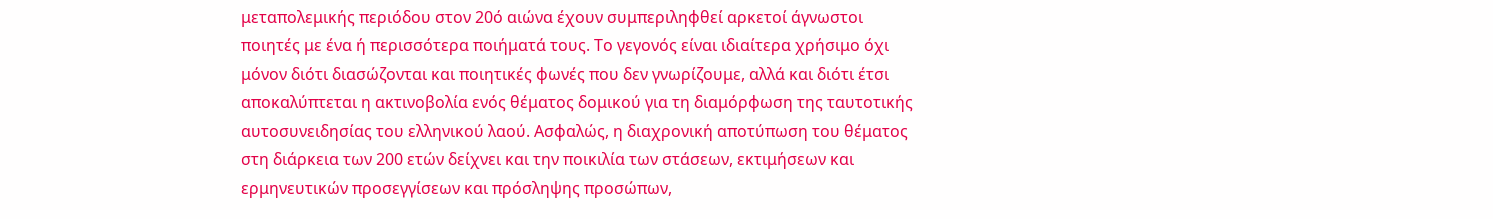μεταπολεμικής περιόδου στον 20ό αιώνα έχουν συμπεριληφθεί αρκετοί άγνωστοι ποιητές με ένα ή περισσότερα ποιήματά τους. Το γεγονός είναι ιδιαίτερα χρήσιμο όχι μόνον διότι διασώζονται και ποιητικές φωνές που δεν γνωρίζουμε, αλλά και διότι έτσι αποκαλύπτεται η ακτινοβολία ενός θέματος δομικού για τη διαμόρφωση της ταυτοτικής αυτοσυνειδησίας του ελληνικού λαού. Ασφαλώς, η διαχρονική αποτύπωση του θέματος στη διάρκεια των 200 ετών δείχνει και την ποικιλία των στάσεων, εκτιμήσεων και ερμηνευτικών προσεγγίσεων και πρόσληψης προσώπων,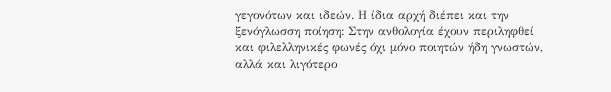γεγονότων και ιδεών. Η ίδια αρχή διέπει και την ξενόγλωσση ποίηση: Στην ανθολογία έχουν περιληφθεί και φιλελληνικές φωνές όχι μόνο ποιητών ήδη γνωστών, αλλά και λιγότερο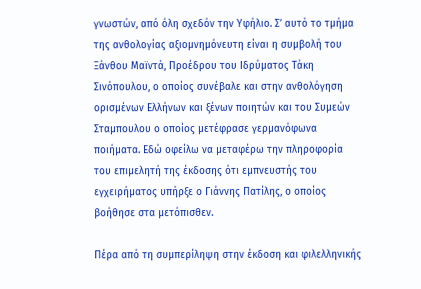γνωστών, από όλη σχεδόν την Υφήλιο. Σ’ αυτό το τμήμα της ανθολογίας αξιομνημόνευτη είναι η συμβολή του Ξάνθου Μαϊντά, Προέδρου του Ιδρύματος Τάκη Σινόπουλου, ο οποίος συνέβαλε και στην ανθολόγηση ορισμένων Ελλήνων και ξένων ποιητών και του Συμεών Σταμπουλου ο οποίος μετέφρασε γερμανόφωνα ποιήματα. Εδώ οφείλω να μεταφέρω την πληροφορία του επιμελητή της έκδοσης ότι εμπνευστής του εγχειρήματος υπήρξε ο Γιάννης Πατίλης, ο οποίος βοήθησε στα μετόπισθεν.

Πέρα από τη συμπερίληψη στην έκδοση και φιλελληνικής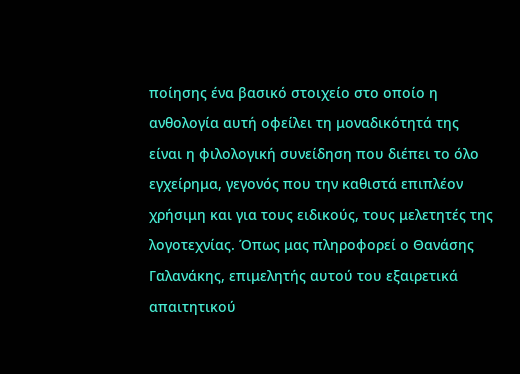ποίησης ένα βασικό στοιχείο στο οποίο η ανθολογία αυτή οφείλει τη μοναδικότητά της είναι η φιλολογική συνείδηση που διέπει το όλο εγχείρημα, γεγονός που την καθιστά επιπλέον χρήσιμη και για τους ειδικούς, τους μελετητές της λογοτεχνίας. Όπως μας πληροφορεί ο Θανάσης Γαλανάκης, επιμελητής αυτού του εξαιρετικά απαιτητικού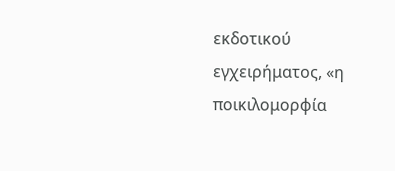εκδοτικού εγχειρήματος, «η ποικιλομορφία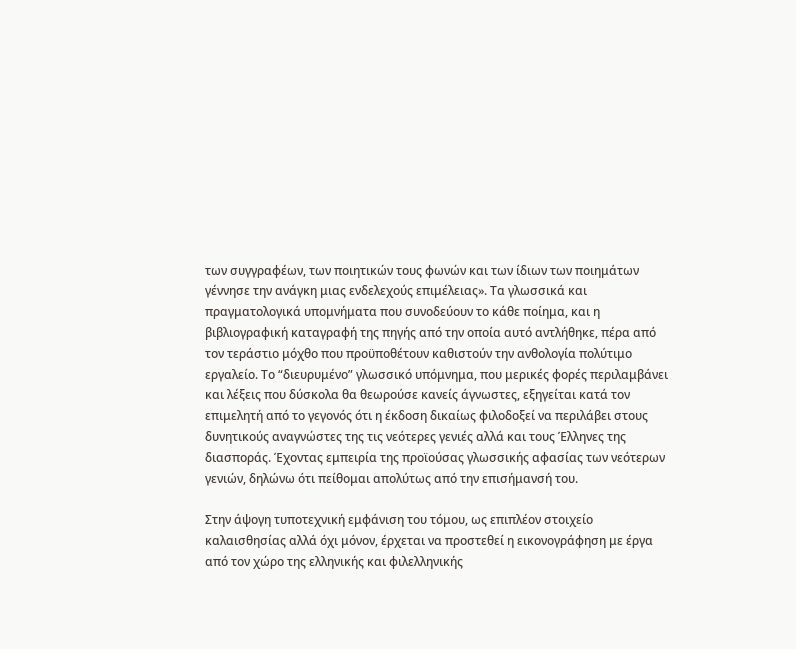των συγγραφέων, των ποιητικών τους φωνών και των ίδιων των ποιημάτων γέννησε την ανάγκη μιας ενδελεχούς επιμέλειας». Τα γλωσσικά και πραγματολογικά υπομνήματα που συνοδεύουν το κάθε ποίημα, και η βιβλιογραφική καταγραφή της πηγής από την οποία αυτό αντλήθηκε, πέρα από τον τεράστιο μόχθο που προϋποθέτουν καθιστούν την ανθολογία πολύτιμο εργαλείο. Το “διευρυμένο” γλωσσικό υπόμνημα, που μερικές φορές περιλαμβάνει και λέξεις που δύσκολα θα θεωρούσε κανείς άγνωστες, εξηγείται κατά τον επιμελητή από το γεγονός ότι η έκδοση δικαίως φιλοδοξεί να περιλάβει στους δυνητικούς αναγνώστες της τις νεότερες γενιές αλλά και τους Έλληνες της διασποράς. Έχοντας εμπειρία της προϊούσας γλωσσικής αφασίας των νεότερων γενιών, δηλώνω ότι πείθομαι απολύτως από την επισήμανσή του.

Στην άψογη τυποτεχνική εμφάνιση του τόμου, ως επιπλέον στοιχείο καλαισθησίας αλλά όχι μόνον, έρχεται να προστεθεί η εικονογράφηση με έργα από τον χώρο της ελληνικής και φιλελληνικής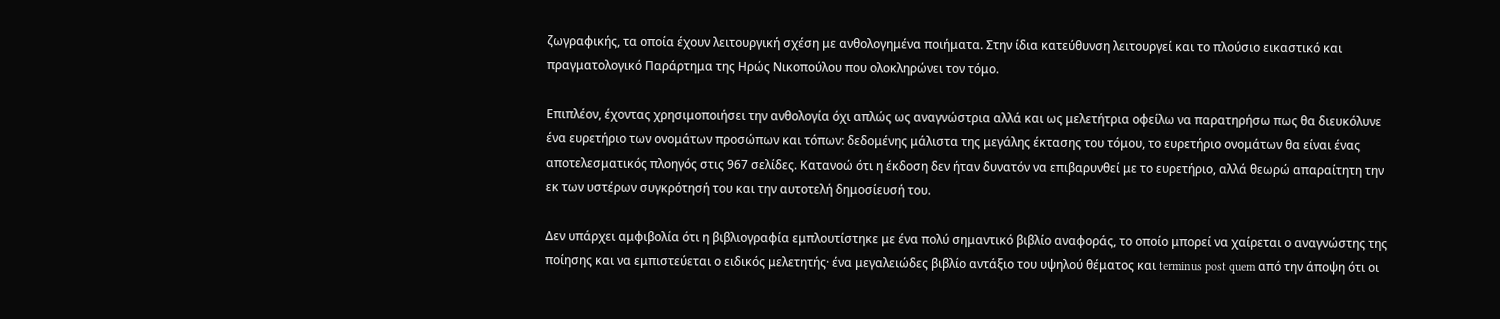ζωγραφικής, τα οποία έχουν λειτουργική σχέση με ανθολογημένα ποιήματα. Στην ίδια κατεύθυνση λειτουργεί και το πλούσιο εικαστικό και πραγματολογικό Παράρτημα της Ηρώς Νικοπούλου που ολοκληρώνει τον τόμο.

Επιπλέον, έχοντας χρησιμοποιήσει την ανθολογία όχι απλώς ως αναγνώστρια αλλά και ως μελετήτρια οφείλω να παρατηρήσω πως θα διευκόλυνε ένα ευρετήριο των ονομάτων προσώπων και τόπων: δεδομένης μάλιστα της μεγάλης έκτασης του τόμου, το ευρετήριο ονομάτων θα είναι ένας αποτελεσματικός πλοηγός στις 967 σελίδες. Κατανοώ ότι η έκδοση δεν ήταν δυνατόν να επιβαρυνθεί με το ευρετήριο, αλλά θεωρώ απαραίτητη την εκ των υστέρων συγκρότησή του και την αυτοτελή δημοσίευσή του.

Δεν υπάρχει αμφιβολία ότι η βιβλιογραφία εμπλουτίστηκε με ένα πολύ σημαντικό βιβλίο αναφοράς, το οποίο μπορεί να χαίρεται ο αναγνώστης της ποίησης και να εμπιστεύεται ο ειδικός μελετητής· ένα μεγαλειώδες βιβλίο αντάξιο του υψηλού θέματος και terminus post quem από την άποψη ότι οι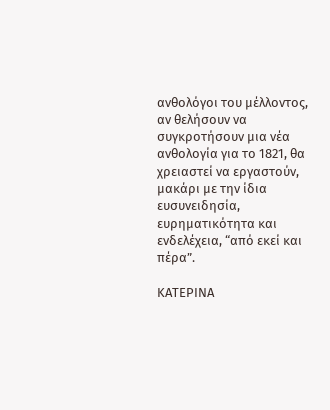ανθολόγοι του μέλλοντος, αν θελήσουν να συγκροτήσουν μια νέα ανθολογία για το 1821, θα χρειαστεί να εργαστούν, μακάρι με την ίδια ευσυνειδησία, ευρηματικότητα και ενδελέχεια, “από εκεί και πέρα”.

ΚΑΤΕΡΙΝΑ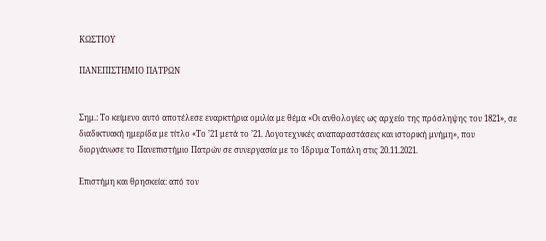ΚΩΣΤΙΟΥ

ΠΑΝΕΠΙΣΤΗΜΙΟ ΠΑΤΡΩΝ


Σημ.: Το κείμενο αυτό αποτέλεσε εναρκτήρια ομιλία με θέμα «Οι ανθολογίες ως αρχείο της πρόσληψης του 1821», σε διαδικτυακή ημερίδα με τίτλο «Το ’21 μετά το ’21. Λογοτεχνικές αναπαραστάσεις και ιστορική μνήμη», που διοργάνωσε το Πανεπιστήμιο Πατρών σε συνεργασία με το Ίδρυμα Τοπάλη στις 20.11.2021.

Επιστήμη και θρησκεία: από τον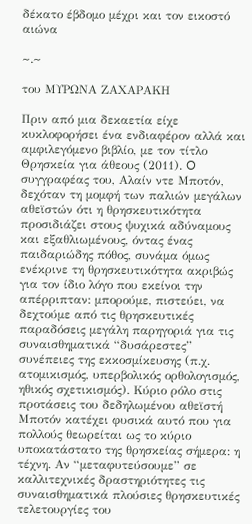δέκατο έβδομο μέχρι και τον εικοστό αιώνα

~.~

του ΜΥΡΩΝΑ ΖΑΧΑΡΑΚΗ

Πριν από μια δεκαετία είχε κυκλοφορήσει ένα ενδιαφέρον αλλά και αμφιλεγόμενο βιβλίο, με τον τίτλο Θρησκεία για άθεους (2011). O συγγραφέας του, Αλαίν ντε Μποτόν, δεχόταν τη μομφή των παλιών μεγάλων αθεϊστών ότι η θρησκευτικότητα προσιδιάζει στους ψυχικά αδύναμους και εξαθλιωμένους, όντας ένας παιδαριώδης πόθος, συνάμα όμως ενέκρινε τη θρησκευτικότητα ακριβώς για τον ίδιο λόγο που εκείνοι την απέρριπταν: μπορούμε, πιστεύει, να δεχτούμε από τις θρησκευτικές παραδόσεις μεγάλη παρηγοριά για τις συναισθηματικά “δυσάρεστες” συνέπειες της εκκοσμίκευσης (π.χ. ατομικισμός, υπερβολικός ορθολογισμός, ηθικός σχετικισμός). Κύριο ρόλο στις προτάσεις του δεδηλωμένου αθεϊστή Μποτόν κατέχει φυσικά αυτό που για πολλούς θεωρείται ως το κύριο υποκατάστατο της θρησκείας σήμερα: η τέχνη. Αν “μεταφυτεύσουμε” σε καλλιτεχνικές δραστηριότητες τις συναισθηματικά πλούσιες θρησκευτικές τελετουργίες του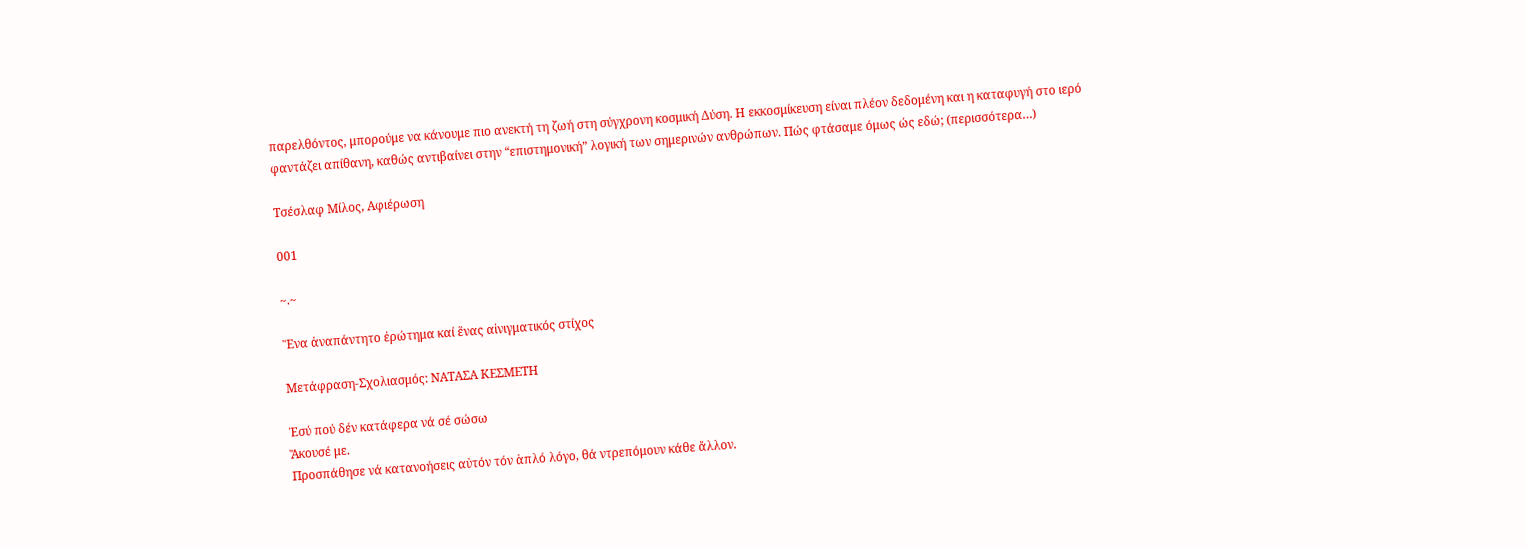παρελθόντος, μπορούμε να κάνουμε πιο ανεκτή τη ζωή στη σύγχρονη κοσμική Δύση. Η εκκοσμίκευση είναι πλέον δεδομένη και η καταφυγή στο ιερό φαντάζει απίθανη, καθώς αντιβαίνει στην “επιστημονική” λογική των σημερινών ανθρώπων. Πώς φτάσαμε όμως ώς εδώ; (περισσότερα…)

Τσέσλαφ Μίλος, Αφιέρωση

001

~.~

Ἕνα ἀναπάντητο ἐρώτημα καί ἕνας αἰνιγματικός στίχος

Μετάφραση-Σχολιασμός: ΝΑΤΑΣΑ ΚΕΣΜΕΤΗ

Ἐσύ πού δέν κατάφερα νά σέ σώσω
Ἄκουσέ με.
Προσπάθησε νά κατανοήσεις αὐτόν τόν ἁπλό λόγο, θά ντρεπόμουν κάθε ἄλλον.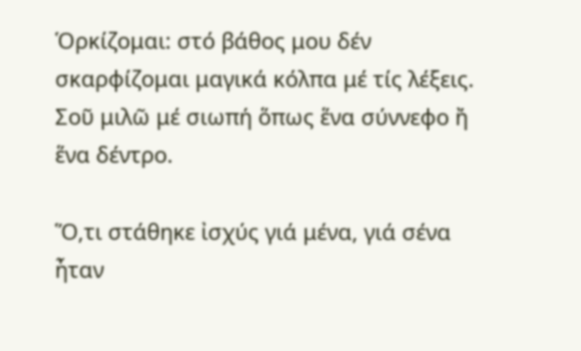Ὁρκίζομαι: στό βάθος μου δέν σκαρφίζομαι μαγικά κόλπα μέ τίς λέξεις.
Σοῦ μιλῶ μέ σιωπή ὅπως ἕνα σύννεφο ἤ ἕνα δέντρο.

Ὅ,τι στάθηκε ἰσχύς γιά μένα, γιά σένα ἦταν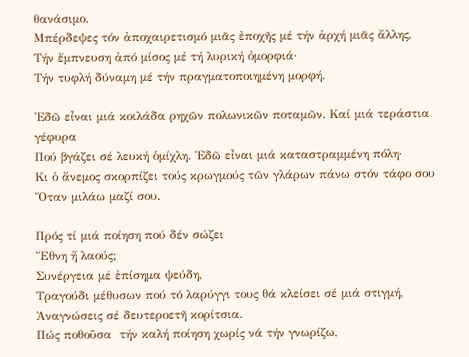θανάσιμο.
Mπέρδεψες τόν ἀποχαιρετισμό μιᾶς ἐποχῆς μέ τήν ἀρχή μιᾶς ἄλλης,
Τήν ἔμπνευση ἀπό μίσος μέ τή λυρική ὀμορφιά·
Τήν τυφλή δύναμη μέ τήν πραγματοποιημένη μορφή.

Ἐδῶ εἶναι μιά κοιλάδα ρηχῶν πολωνικῶν ποταμῶν. Καί μιά τεράστια γέφυρα
Πού βγάζει σέ λευκή ὁμίχλη. Ἐδῶ εἶναι μιά καταστραμμένη πόλη·
Κι ὁ ἄνεμος σκορπίζει τούς κρωγμούς τῶν γλάρων πάνω στόν τάφο σου
Ὅταν μιλάω μαζί σου.

Πρός τί μιά ποίηση πού δέν σώζει
Ἔθνη ἤ λαούς;
Συνέργεια μέ ἐπίσημα ψεύδη,
Τραγούδι μέθυσων πού τό λαρύγγι τους θά κλείσει σέ μιά στιγμή,
Ἀναγνώσεις σέ δευτεροετῆ κορίτσια.
Πώς ποθοῦσα  τήν καλή ποίηση χωρίς νά τήν γνωρίζω,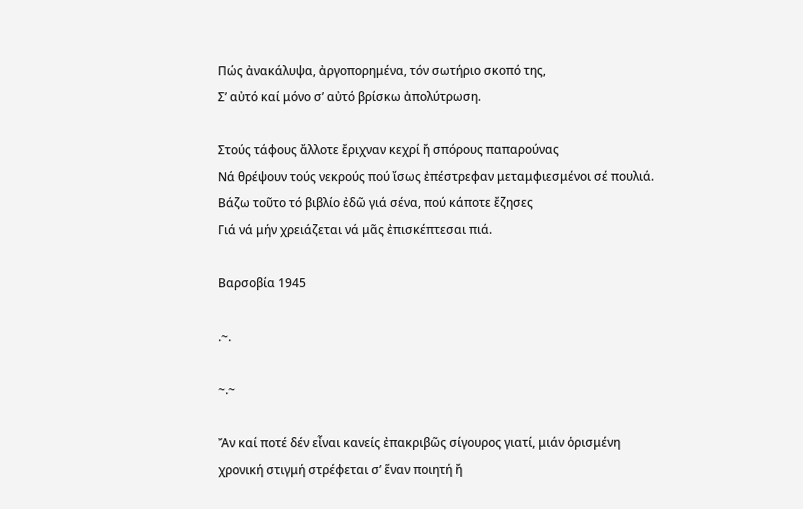Πώς ἀνακάλυψα, ἀργοπορημένα, τόν σωτήριο σκοπό της,
Σ’ αὐτό καί μόνο σ’ αὐτό βρίσκω ἀπολύτρωση.

Στούς τάφους ἄλλοτε ἔριχναν κεχρί ἤ σπόρους παπαρούνας
Νά θρέψουν τούς νεκρούς πού ἴσως ἐπέστρεφαν μεταμφιεσμένοι σέ πουλιά.
Βάζω τοῦτο τό βιβλίο ἐδῶ γιά σένα, πού κάποτε ἔζησες
Γιά νά μήν χρειάζεται νά μᾶς ἐπισκέπτεσαι πιά.

Bαρσοβία 1945

.~.

~.~

Ἄν καί ποτέ δέν εἶναι κανείς ἐπακριβῶς σίγουρος γιατί, μιάν ὁρισμένη χρονική στιγμή στρέφεται σ’ ἕναν ποιητή ἤ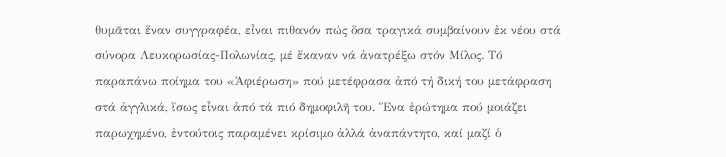θυμᾶται ἕναν συγγραφέα, εἶναι πιθανόν πώς ὅσα τραγικά συμβαίνουν ἐκ νέου στά σύνορα Λευκορωσίας-Πολωνίας, μέ ἔκαναν νά ἀνατρέξω στόν Μίλoς. Τό παραπάνω ποίημα του «Ἀφιέρωση» πού μετέφρασα ἀπό τή δική του μετάφραση στά ἀγγλικά, ἴσως εἶναι ἀπό τά πιό δημοφιλῆ του. Ἕνα ἐρώτημα πού μοιάζει παρωχημένο, ἐντούτοις παραμένει κρίσιμο ἀλλά ἀναπάντητο, καί μαζί ὁ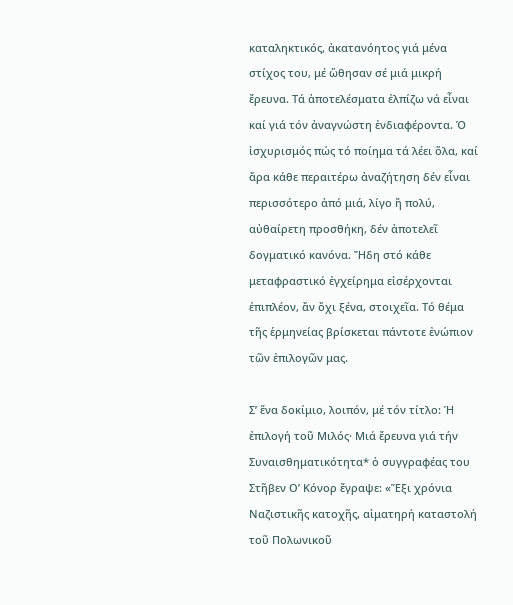καταληκτικός, ἀκατανόητος γιά μένα στίχος του, μέ ὤθησαν σέ μιά μικρή ἔρευνα. Τά ἀποτελέσματα ἐλπίζω νά εἶναι καί γιά τόν ἀναγνώστη ἐνδιαφέροντα. Ὁ ἰσχυρισμός πώς τό ποίημα τά λέει ὅλα, καί ἄρα κάθε περαιτέρω ἀναζήτηση δέν εἶναι περισσότερο ἀπό μιά, λίγο ἤ πολύ, αὐθαίρετη προσθήκη, δέν ἀποτελεῖ δογματικό κανόνα. Ἤδη στό κάθε μεταφραστικό ἐγχείρημα εἰσέρχονται ἐπιπλέον, ἄν ὄχι ξένα, στοιχεῖα. Τό θέμα τῆς ἑρμηνείας βρίσκεται πάντοτε ἐνώπιον τῶν ἐπιλογῶν μας.

Σ’ ἕνα δοκίμιο, λοιπόν, μέ τόν τίτλο: Ἡ ἐπιλογή τοῦ Μιλός· Μιά ἔρευνα γιά τήν Συναισθηματικότητα* ὁ συγγραφέας του Στῆβεν Ο’ Κόνορ ἔγραψε: «Ἕξι χρόνια Ναζιστικῆς κατοχῆς, αἱματηρή καταστολή τοῦ Πολωνικοῦ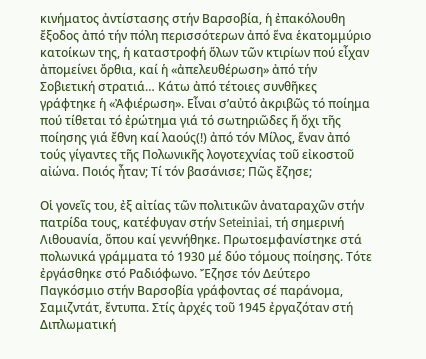κινήματος ἀντίστασης στήν Βαρσοβία, ἡ ἐπακόλουθη ἔξοδος ἀπό τήν πόλη περισσότερων ἀπό ἕνα ἑκατομμύριο κατοίκων της, ἡ καταστροφή ὅλων τῶν κτιρίων πού εἶχαν ἀπομείνει ὄρθια, καί ἡ «ἀπελευθέρωση» ἀπό τήν Σοβιετική στρατιά… Κάτω ἀπό τέτοιες συνθῆκες γράφτηκε ἡ «Ἀφιέρωση». Εἶναι σ’αὐτό ἀκριβῶς τό ποίημα πού τίθεται τό ἐρώτημα γιά τό σωτηριῶδες ἤ ὄχι τῆς ποίησης γιά ἔθνη καί λαούς(!) ἀπό τόν Μίλος, ἕναν ἀπό τούς γίγαντες τῆς Πολωνικῆς λογοτεχνίας τοῦ εἰκοστοῦ αἰώνα. Ποιός ἦταν; Τί τόν βασάνισε; Πῶς ἔζησε;

Οἱ γονεῖς του, ἐξ αἰτίας τῶν πολιτικῶν ἀναταραχῶν στήν πατρίδα τους, κατέφυγαν στήν Seteiniai, τή σημερινή Λιθουανία, ὅπου καί γεννήθηκε. Πρωτοεμφανίστηκε στά πολωνικά γράμματα τό 1930 μέ δύο τόμους ποίησης. Τότε ἐργάσθηκε στό Ραδιόφωνο. Ἔζησε τόν Δεύτερο Παγκόσμιο στήν Βαρσοβία γράφοντας σέ παράνομα, Σαμιζντάτ, ἔντυπα. Στίς ἀρχές τοῦ 1945 ἐργαζόταν στή Διπλωματική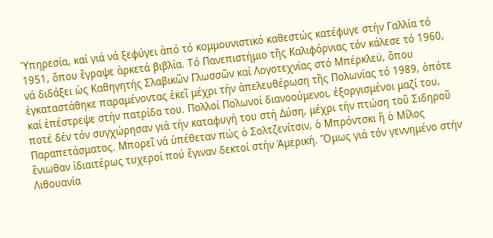Ὑπηρεσία, καί γιά νά ξεφύγει ἀπό τό κομμουνιστικό καθεστώς κατέφυγε στήν Γαλλία τό 1951, ὅπου ἔγραψε ἀρκετά βιβλία. Τό Πανεπιστήμιο τῆς Καλιφόρνιας τόν κάλεσε τό 1960, νά διδάξει ὡς Καθηγητής Σλαβικῶν Γλωσσῶν καί Λογοτεχνίας στό Μπέρκλεϋ, ὅπου ἐγκαταστάθηκε παραμένοντας ἐκεῖ μέχρι τήν ἀπελευθέρωση τῆς Πολωνίας τό 1989, ὁπότε καί ἐπέστρεψε στήν πατρίδα του. Πολλοί Πολωνοί διανοούμενοι, ἐξοργισμένοι μαζί του, ποτέ δέν τόν συγχώρησαν γιά τήν καταφυγή του στή Δύση, μέχρι τήν πτώση τοῦ Σιδηροῦ Παραπετάσματος. Μπορεῖ νά ὑπέθεταν πώς ὁ Σολτζενίτσιν, ὁ Μπρόντσκι ἤ ὁ Μίλος ἔνιωθαν ἰδιαιτέρως τυχεροί πού ἔγιναν δεκτοί στήν Ἀμερική. Ὅμως γιά τόν γεννημένο στήν Λιθουανία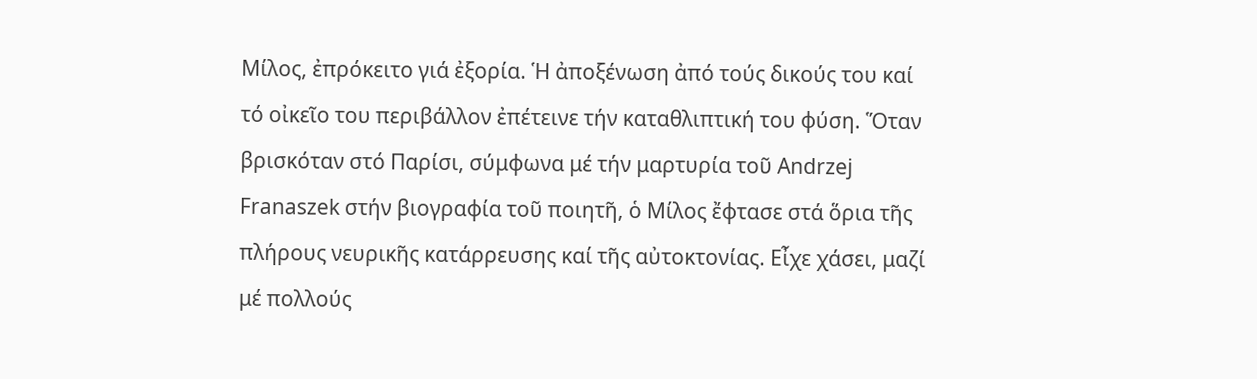Μίλος, ἐπρόκειτο γιά ἐξορία. Ἡ ἀποξένωση ἀπό τούς δικούς του καί τό οἰκεῖο του περιβάλλον ἐπέτεινε τήν καταθλιπτική του φύση. Ὅταν βρισκόταν στό Παρίσι, σύμφωνα μέ τήν μαρτυρία τοῦ Andrzej Franaszek στήν βιογραφία τοῦ ποιητῆ, ὁ Μίλος ἔφτασε στά ὅρια τῆς πλήρους νευρικῆς κατάρρευσης καί τῆς αὐτοκτονίας. Εἶχε χάσει, μαζί μέ πολλούς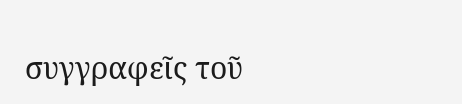συγγραφεῖς τοῦ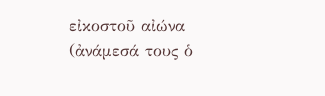εἰκοστοῦ αἰώνα (ἀνάμεσά τους ὁ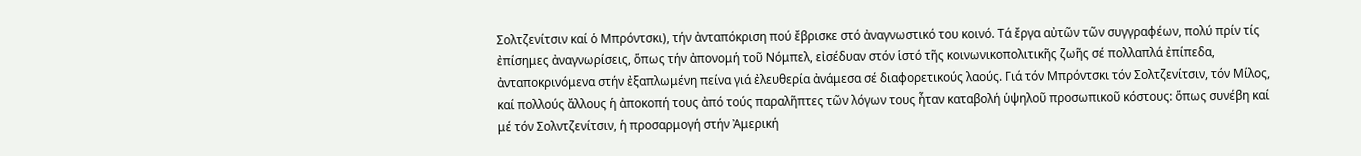Σολτζενίτσιν καί ὁ Μπρόντσκι), τήν ἀνταπόκριση πού ἔβρισκε στό ἀναγνωστικό του κοινό. Τά ἔργα αὐτῶν τῶν συγγραφέων, πολύ πρίν τίς ἐπίσημες ἀναγνωρίσεις, ὅπως τήν ἀπονομή τοῦ Νόμπελ, εἰσέδυαν στόν ἱστό τῆς κοινωνικοπολιτικῆς ζωῆς σέ πολλαπλά ἐπίπεδα, ἀνταποκρινόμενα στήν ἐξαπλωμένη πείνα γιά ἐλευθερία ἀνάμεσα σέ διαφορετικούς λαούς. Γιά τόν Μπρόντσκι τόν Σολτζενίτσιν, τόν Μίλος, καί πολλούς ἄλλους ἡ ἀποκοπή τους ἀπό τούς παραλῆπτες τῶν λόγων τους ἦταν καταβολή ὑψηλοῦ προσωπικοῦ κόστους: ὅπως συνέβη καί μέ τόν Σολντζενίτσιν, ἡ προσαρμογή στήν Ἀμερική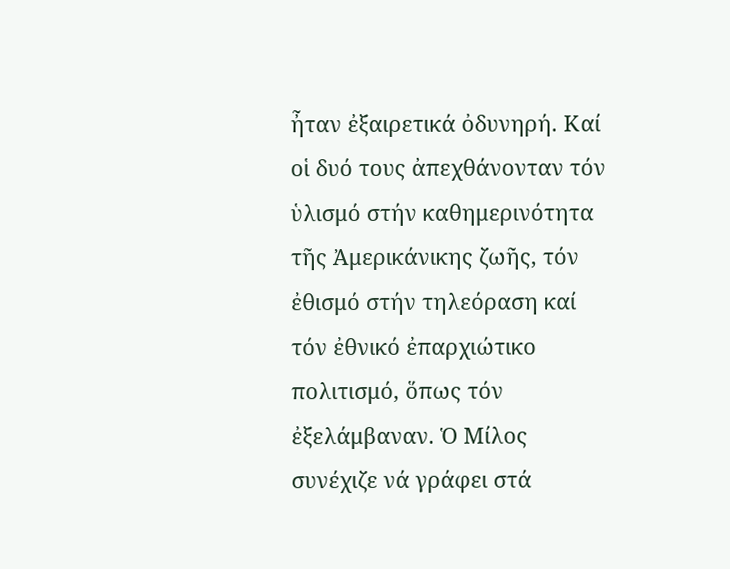ἦταν ἐξαιρετικά ὀδυνηρή. Καί οἱ δυό τους ἀπεχθάνονταν τόν ὑλισμό στήν καθημερινότητα τῆς Ἀμερικάνικης ζωῆς, τόν ἐθισμό στήν τηλεόραση καί τόν ἐθνικό ἐπαρχιώτικο πολιτισμό, ὅπως τόν ἐξελάμβαναν. Ὁ Μίλος συνέχιζε νά γράφει στά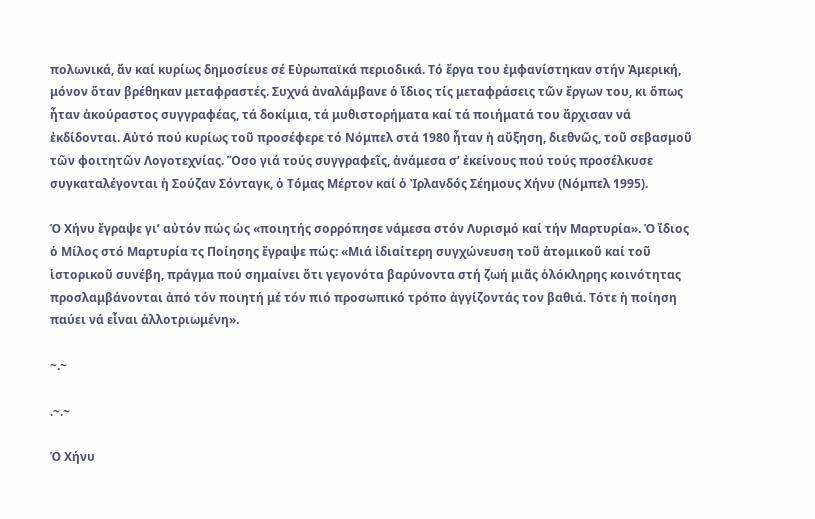πολωνικά, ἄν καί κυρίως δημοσίευε σέ Εὐρωπαϊκά περιοδικά. Τό ἔργα του ἐμφανίστηκαν στήν Ἀμερική, μόνον ὅταν βρέθηκαν μεταφραστές. Συχνά ἀναλάμβανε ὁ ἴδιος τίς μεταφράσεις τῶν ἔργων του, κι ὅπως ἦταν ἀκούραστος συγγραφέας, τά δοκίμια, τά μυθιστορήματα καί τά ποιήματά του ἄρχισαν νά ἐκδίδονται. Αὐτό πού κυρίως τοῦ προσέφερε τό Νόμπελ στά 1980 ἦταν ἡ αὔξηση, διεθνῶς, τοῦ σεβασμοῦ τῶν φοιτητῶν Λογοτεχνίας. Ὅσο γιά τούς συγγραφεῖς, ἀνάμεσα σ’ ἐκείνους πού τούς προσέλκυσε συγκαταλέγονται ἡ Σούζαν Σόνταγκ, ὁ Τόμας Μέρτον καί ὁ Ἰρλανδός Σέημους Χήνυ (Νόμπελ 1995).

Ὁ Χήνυ ἔγραψε γι’ αὐτόν πώς ὡς «ποιητής σορρόπησε νάμεσα στόν Λυρισμό καί τήν Μαρτυρία». Ὁ ἴδιος ὁ Μίλος στό Μαρτυρία τς Ποίησης ἔγραψε πώς: «Μιά ἰδιαίτερη συγχώνευση τοῦ ἀτομικοῦ καί τοῦ ἱστορικοῦ συνέβη, πράγμα πού σημαίνει ὅτι γεγονότα βαρύνοντα στή ζωή μιᾶς ὁλόκληρης κοινότητας προσλαμβάνονται ἀπό τόν ποιητή μέ τόν πιό προσωπικό τρόπο ἀγγίζοντάς τον βαθιά. Τότε ἡ ποίηση παύει νά εἶναι ἀλλοτριωμένη».

~.~

.~.~

Ὁ Χήνυ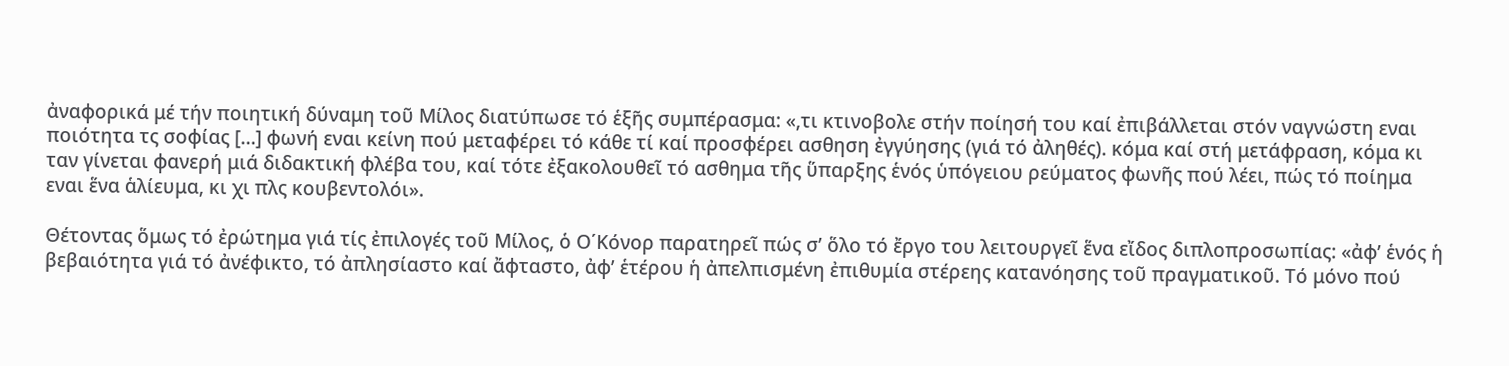ἀναφορικά μέ τήν ποιητική δύναμη τοῦ Μίλος διατύπωσε τό ἑξῆς συμπέρασμα: «,τι κτινοβολε στήν ποίησή του καί ἐπιβάλλεται στόν ναγνώστη εναι ποιότητα τς σοφίας […] φωνή εναι κείνη πού μεταφέρει τό κάθε τί καί προσφέρει ασθηση ἐγγύησης (γιά τό ἀληθές). κόμα καί στή μετάφραση, κόμα κι ταν γίνεται φανερή μιά διδακτική φλέβα του, καί τότε ἐξακολουθεῖ τό ασθημα τῆς ὕπαρξης ἑνός ὑπόγειου ρεύματος φωνῆς πού λέει, πώς τό ποίημα εναι ἕνα ἁλίευμα, κι χι πλς κουβεντολόι».

Θέτοντας ὅμως τό ἐρώτημα γιά τίς ἐπιλογές τοῦ Μίλος, ὁ Ο΄Κόνορ παρατηρεῖ πώς σ’ ὅλο τό ἔργο του λειτουργεῖ ἕνα εἴδος διπλοπροσωπίας: «ἀφ’ ἑνός ἡ βεβαιότητα γιά τό ἀνέφικτο, τό ἀπλησίαστο καί ἄφταστο, ἀφ’ ἑτέρου ἡ ἀπελπισμένη ἐπιθυμία στέρεης κατανόησης τοῦ πραγματικοῦ. Τό μόνο πού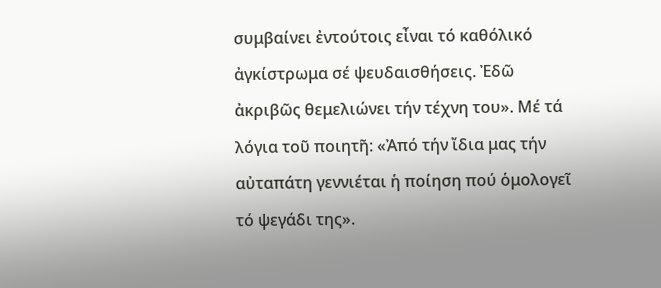συμβαίνει ἐντούτοις εἶναι τό καθόλικό ἀγκίστρωμα σέ ψευδαισθήσεις. Ἐδῶ ἀκριβῶς θεμελιώνει τήν τέχνη του». Μέ τά λόγια τοῦ ποιητῆ: «Ἀπό τήν ἴδια μας τήν αὐταπάτη γεννιέται ἡ ποίηση πού ὁμολογεῖ τό ψεγάδι της».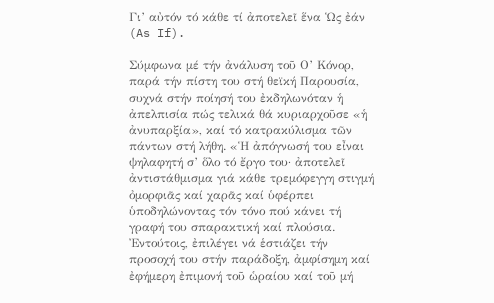Γι’ αὐτόν τό κάθε τί ἀποτελεῖ ἕνα Ὡς ἐάν (As If).

Σύμφωνα μέ τήν ἀνάλυση τοῦ Ο’ Κόνορ, παρά τήν πίστη του στή θεϊκή Παρουσία, συχνά στήν ποίησή του ἐκδηλωνόταν ἡ ἀπελπισία πώς τελικά θά κυριαρχοῦσε «ἡ ἀνυπαρξία», καί τό κατρακύλισμα τῶν πάντων στή λήθη. «Ἡ ἀπόγνωσή του εἶναι ψηλαφητή σ’ ὅλο τό ἔργο του· ἀποτελεῖ ἀντιστάθμισμα γιά κάθε τρεμόφεγγη στιγμή ὀμορφιᾶς καί χαρᾶς καί ὑφέρπει ὑποδηλώνοντας τόν τόνο πού κάνει τή γραφή του σπαρακτική καί πλούσια. Ἐντούτοις, ἐπιλέγει νά ἑστιάζει τήν προσοχή του στήν παράδοξη, ἀμφίσημη καί ἐφήμερη ἐπιμονή τοῦ ὡραίου καί τοῦ μή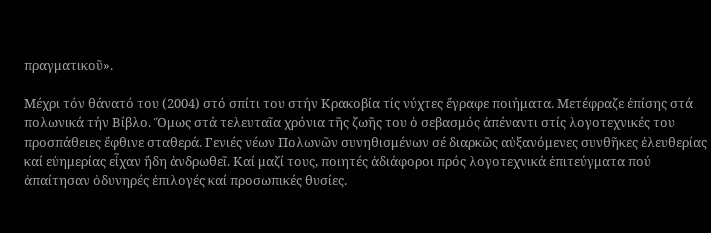πραγματικοῦ».

Μέχρι τόν θάνατό του (2004) στό σπίτι του στήν Κρακοβία τίς νύχτες ἔγραφε ποιήματα. Μετέφραζε ἐπίσης στά πολωνικά τήν Βίβλο. Ὅμως στά τελευταῖα χρόνια τῆς ζωῆς του ὁ σεβασμός ἀπέναντι στίς λογοτεχνικές του προσπάθειες ἔφθινε σταθερά. Γενιές νέων Πολωνῶν συνηθισμένων σέ διαρκῶς αὐξανόμενες συνθῆκες ἐλευθερίας καί εὐημερίας εἶχαν ἤδη ἀνδρωθεῖ. Καί μαζί τους, ποιητές ἀδιάφοροι πρός λογοτεχνικά ἐπιτεύγματα πού ἀπαίτησαν ὀδυνηρές ἐπιλογές καί προσωπικές θυσίες.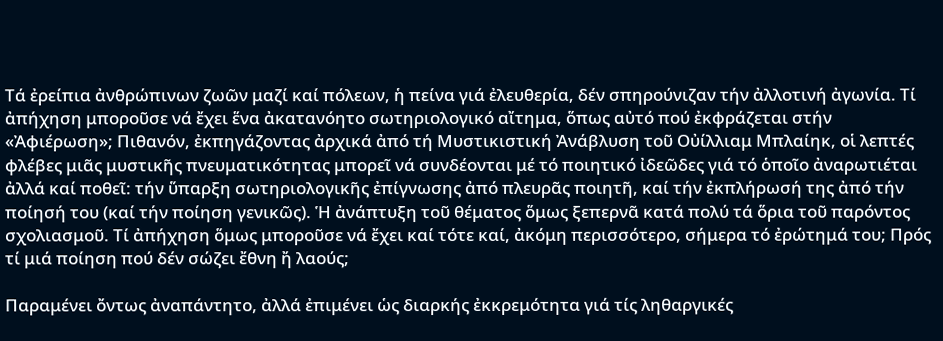Τά ἐρείπια ἀνθρώπινων ζωῶν μαζί καί πόλεων, ἡ πείνα γιά ἐλευθερία, δέν σπηρούνιζαν τήν ἀλλοτινή ἀγωνία. Τί ἀπήχηση μποροῦσε νά ἔχει ἕνα ἀκατανόητο σωτηριολογικό αἴτημα, ὅπως αὐτό πού ἐκφράζεται στήν «Ἀφιέρωση»; Πιθανόν, ἐκπηγάζοντας ἀρχικά ἀπό τή Μυστικιστική Ἀνάβλυση τοῦ Οὐίλλιαμ Μπλαίηκ, οἱ λεπτές φλέβες μιᾶς μυστικῆς πνευματικότητας μπορεῖ νά συνδέονται μέ τό ποιητικό ἰδεῶδες γιά τό ὁποῖο ἀναρωτιέται ἀλλά καί ποθεῖ: τήν ὕπαρξη σωτηριολογικῆς ἐπίγνωσης ἀπό πλευρᾶς ποιητῆ, καί τήν ἐκπλήρωσή της ἀπό τήν ποίησή του (καί τήν ποίηση γενικῶς). Ἡ ἀνάπτυξη τοῦ θέματος ὅμως ξεπερνᾶ κατά πολύ τά ὅρια τοῦ παρόντος σχολιασμοῦ. Τί ἀπήχηση ὅμως μποροῦσε νά ἔχει καί τότε καί, ἀκόμη περισσότερο, σήμερα τό ἐρώτημά του; Πρός τί μιά ποίηση πού δέν σώζει ἔθνη ἤ λαούς;

Παραμένει ὄντως ἀναπάντητο, ἀλλά ἐπιμένει ὡς διαρκής ἐκκρεμότητα γιά τίς ληθαργικές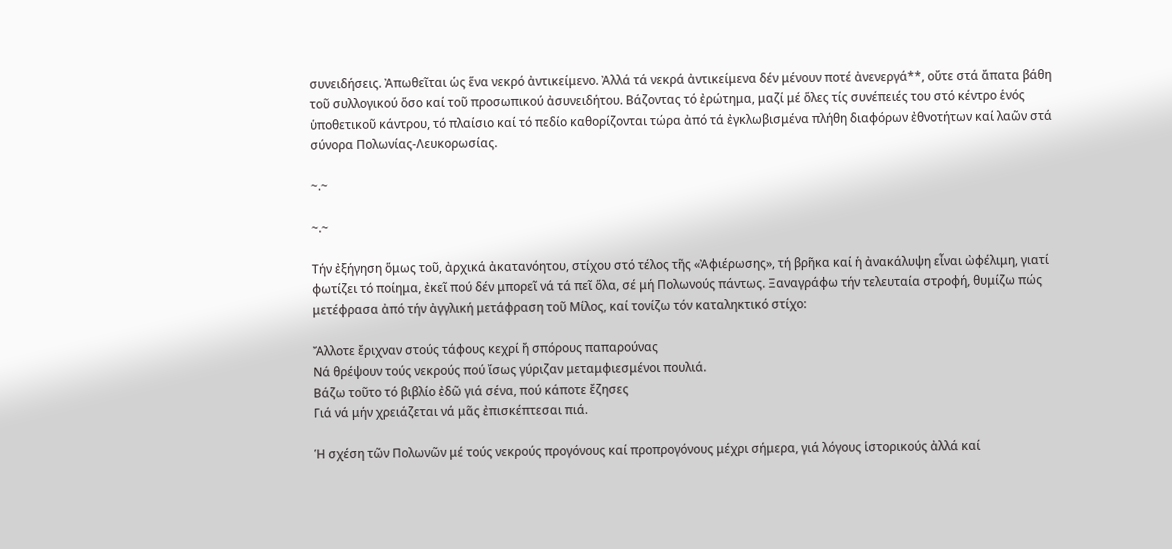συνειδήσεις. Ἀπωθεῖται ὡς ἕνα νεκρό ἀντικείμενο. Ἀλλά τά νεκρά ἀντικείμενα δέν μένουν ποτέ ἀνενεργά**, οὔτε στά ἄπατα βάθη τοῦ συλλογικού ὅσο καί τοῦ προσωπικού ἀσυνειδήτου. Βάζοντας τό ἐρώτημα, μαζί μέ ὅλες τίς συνέπειές του στό κέντρο ἑνός ὑποθετικοῦ κάντρου, τό πλαίσιο καί τό πεδίο καθορίζονται τώρα ἀπό τά ἐγκλωβισμένα πλήθη διαφόρων ἐθνοτήτων καί λαῶν στά σύνορα Πολωνίας-Λευκορωσίας.

~.~

~.~

Τήν ἐξήγηση ὅμως τοῦ, ἀρχικά ἀκατανόητου, στίχου στό τέλος τῆς «Ἀφιέρωσης», τή βρῆκα καί ἡ ἀνακάλυψη εἶναι ὠφέλιμη, γιατί φωτίζει τό ποίημα, ἐκεῖ πού δέν μπορεῖ νά τά πεῖ ὅλα, σέ μή Πολωνούς πάντως. Ξαναγράφω τήν τελευταία στροφή, θυμίζω πώς μετέφρασα ἀπό τήν ἀγγλική μετάφραση τοῦ Μίλος, καί τονίζω τόν καταληκτικό στίχο:

Ἄλλοτε ἔριχναν στούς τάφους κεχρί ἤ σπόρους παπαρούνας
Νά θρέψουν τούς νεκρούς πού ἴσως γύριζαν μεταμφιεσμένοι πουλιά.
Βάζω τοῦτο τό βιβλίο ἐδῶ γιά σένα, πού κάποτε ἔζησες
Γιά νά μήν χρειάζεται νά μᾶς ἐπισκέπτεσαι πιά.

Ἡ σχέση τῶν Πολωνῶν μέ τούς νεκρούς προγόνους καί προπρογόνους μέχρι σήμερα, γιά λόγους ἱστορικούς ἀλλά καί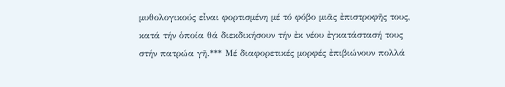μυθολογικούς εἶναι φορτισμένη μέ τό φόβο μιᾶς ἐπιστροφῆς τους, κατά τήν ὁποία θά διεκδικήσουν τήν ἐκ νέου ἐγκατάστασή τους στήν πατρώα γῆ.*** Μέ διαφορετικές μορφές ἐπιβιώνουν πολλά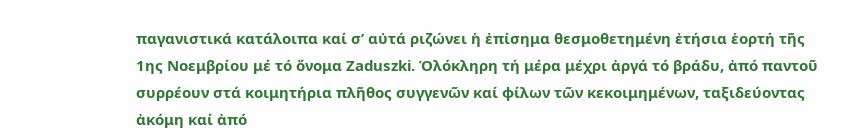παγανιστικά κατάλοιπα καί σ’ αὐτά ριζώνει ἡ ἐπίσημα θεσμοθετημένη ἐτήσια ἑορτή τῆς 1ης Νοεμβρίου μέ τό ὄνομα Zaduszki. Ὁλόκληρη τή μέρα μέχρι ἀργά τό βράδυ, ἀπό παντοῦ συρρέουν στά κοιμητήρια πλῆθος συγγενῶν καί φίλων τῶν κεκοιμημένων, ταξιδεύοντας ἀκόμη καί ἀπό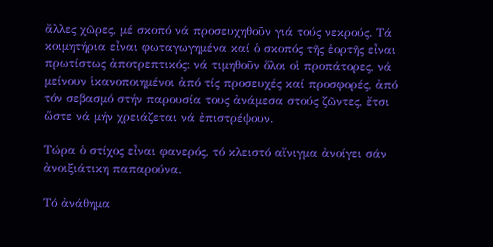ἄλλες χῶρες, μέ σκοπό νά προσευχηθοῦν γιά τούς νεκρούς. Τά κοιμητήρια εἶναι φωταγωγημένα καί ὁ σκοπός τῆς ἑορτῆς εἶναι πρωτίστως ἀποτρεπτικός: νά τιμηθοῦν ὅλοι οἱ προπάτορες, νά μείνουν ἱκανοποιημένοι ἀπό τίς προσευχές καί προσφορές, ἀπό τόν σεβασμό στήν παρουσία τους ἀνάμεσα στούς ζῶντες, ἔτσι ὥστε νά μήν χρειάζεται νά ἐπιστρέψουν.

Τώρα ὁ στίχος εἶναι φανερός, τό κλειστό αἴνιγμα ἀνοίγει σάν ἀνοιξιάτικη παπαρούνα.

Τό ἀνάθημα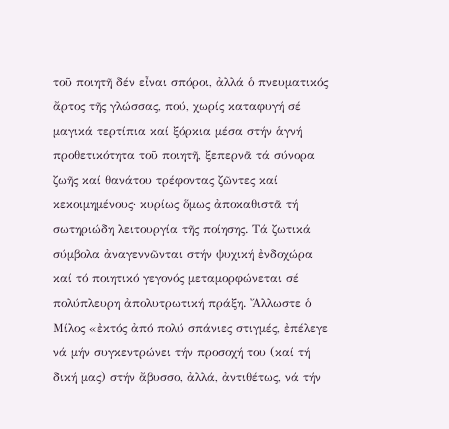τοῦ ποιητῆ δέν εἶναι σπόροι, ἀλλά ὁ πνευματικός ἄρτος τῆς γλώσσας, πού, χωρίς καταφυγή σέ μαγικά τερτίπια καί ξόρκια μέσα στήν ἁγνή προθετικότητα τοῦ ποιητῆ, ξεπερνᾶ τά σύνορα ζωῆς καί θανάτου τρέφοντας ζῶντες καί κεκοιμημένους· κυρίως ὅμως ἀποκαθιστᾶ τή σωτηριώδη λειτουργία τῆς ποίησης. Τά ζωτικά σύμβολα ἀναγεννῶνται στήν ψυχική ἐνδοχώρα καί τό ποιητικό γεγονός μεταμορφώνεται σέ πολύπλευρη ἀπολυτρωτική πράξη. Ἄλλωστε ὁ Μίλος «ἐκτός ἀπό πολύ σπάνιες στιγμές, ἐπέλεγε νά μήν συγκεντρώνει τήν προσοχή του (καί τή δική μας) στήν ἄβυσσο, ἀλλά, ἀντιθέτως, νά τήν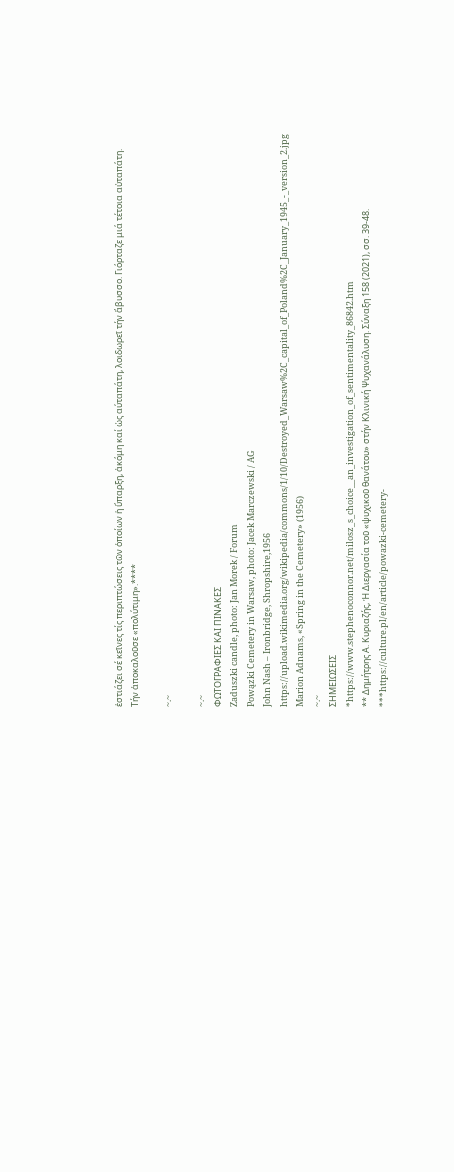ἑστιάζει σέ κεῖνες τίς περιπτώσεις τῶν ὁποίων ἡ ὕπαρξη, ἀκόμη καί ὡς αύταπάτη, λοιδωρεῖ τήν ἄβυσσο. Γιόρταζε μιά τέτοια αὐταπάτη. Τήν ἁποκαλοῦσε «πολύτιμη».****

~.~

~.~
ΦΩΤΟΓΡΑΦΙΕΣ ΚΑΙ ΠΙΝΑΚΕΣ
Zaduszki candle, photo: Jan Morek / Forum
Powązki Cemetery in Warsaw, photo: Jacek Marczewski / AG
John Nash – Ironbridge, Shropshire,1956
https://upload.wikimedia.org/wikipedia/commons/1/10/Destroyed_Warsaw%2C_capital_of_Poland%2C_January_1945_-_version_2.jpg
Marion Adnams, «Spring in the Cemetery» (1956)
~.~
ΣΗΜΕΙΩΣΕΙΣ
*https://www.stephenoconnor.net/milosz_s_choice__an_investigation_of_sentimentality_86842.htm
** Δημήτρης Α. Κυριαζής, Ἡ Διεργασία τοῦ «ψυχικοῦ θανάτου» στήν Κλινική Ψυχανάλυση. Σύναξη 158 (2021), σσ. 39-48.
***https://culture.pl/en/article/powazki-cemetery-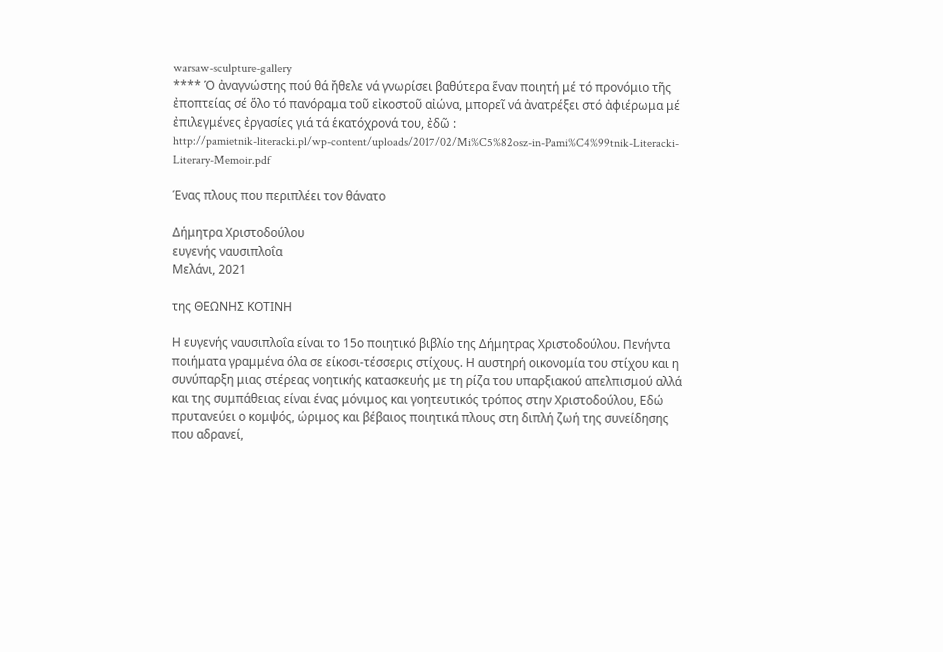warsaw-sculpture-gallery
**** Ὁ ἀναγνώστης πού θά ἤθελε νά γνωρίσει βαθύτερα ἕναν ποιητή μέ τό προνόμιο τῆς ἐποπτείας σέ ὅλο τό πανόραμα τοῦ εἰκοστοῦ αἰώνα, μπορεῖ νά ἀνατρέξει στό ἀφιέρωμα μέ ἐπιλεγμένες ἐργασίες γιά τά ἑκατόχρονά του, ἐδῶ :
http://pamietnik-literacki.pl/wp-content/uploads/2017/02/Mi%C5%82osz-in-Pami%C4%99tnik-Literacki-Literary-Memoir.pdf

Ένας πλους που περιπλέει τον θάνατο

Δήμητρα Χριστοδούλου
ευγενής ναυσιπλοΐα
Μελάνι, 2021

της ΘΕΩΝΗΣ ΚΟΤΙΝΗ

Η ευγενής ναυσιπλοΐα είναι το 15ο ποιητικό βιβλίο της Δήμητρας Χριστοδούλου. Πενήντα ποιήματα γραμμένα όλα σε είκοσι-τέσσερις στίχους. Η αυστηρή οικονομία του στίχου και η συνύπαρξη μιας στέρεας νοητικής κατασκευής με τη ρίζα του υπαρξιακού απελπισμού αλλά και της συμπάθειας είναι ένας μόνιμος και γοητευτικός τρόπος στην Χριστοδούλου, Εδώ πρυτανεύει ο κομψός, ώριμος και βέβαιος ποιητικά πλους στη διπλή ζωή της συνείδησης που αδρανεί,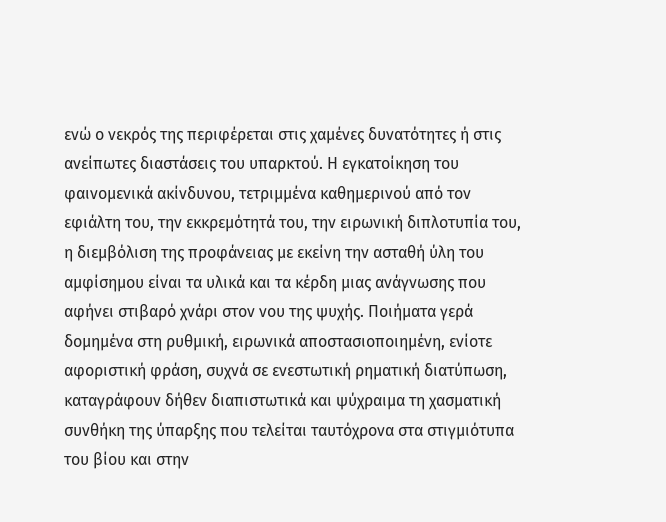ενώ ο νεκρός της περιφέρεται στις χαμένες δυνατότητες ή στις ανείπωτες διαστάσεις του υπαρκτού. Η εγκατοίκηση του φαινομενικά ακίνδυνου, τετριμμένα καθημερινού από τον εφιάλτη του, την εκκρεμότητά του, την ειρωνική διπλοτυπία του, η διεμβόλιση της προφάνειας με εκείνη την ασταθή ύλη του αμφίσημου είναι τα υλικά και τα κέρδη μιας ανάγνωσης που αφήνει στιβαρό χνάρι στον νου της ψυχής. Ποιήματα γερά δομημένα στη ρυθμική, ειρωνικά αποστασιοποιημένη, ενίοτε αφοριστική φράση, συχνά σε ενεστωτική ρηματική διατύπωση, καταγράφουν δήθεν διαπιστωτικά και ψύχραιμα τη χασματική συνθήκη της ύπαρξης που τελείται ταυτόχρονα στα στιγμιότυπα του βίου και στην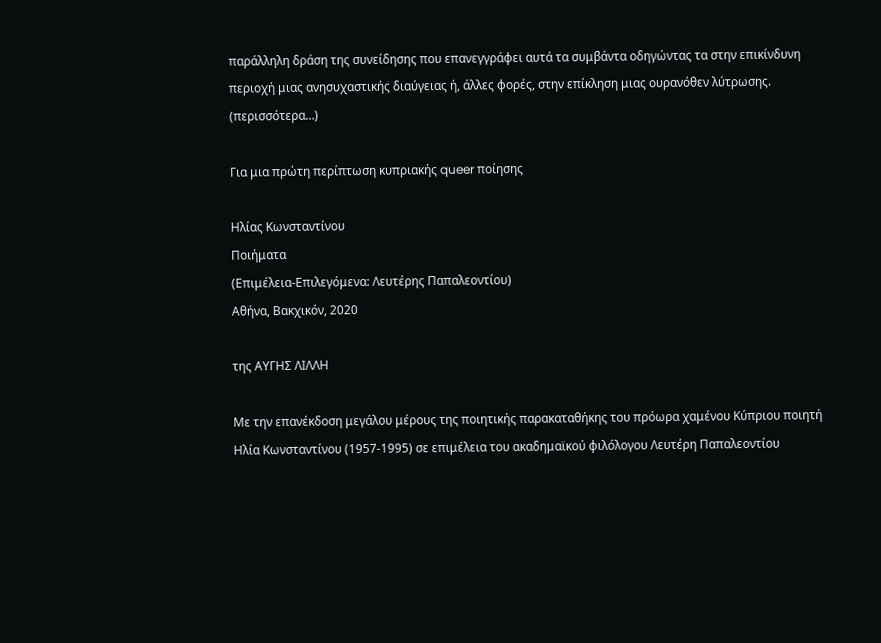παράλληλη δράση της συνείδησης που επανεγγράφει αυτά τα συμβάντα οδηγώντας τα στην επικίνδυνη περιοχή μιας ανησυχαστικής διαύγειας ή, άλλες φορές, στην επίκληση μιας ουρανόθεν λύτρωσης. (περισσότερα…)

Για μια πρώτη περίπτωση κυπριακής queer ποίησης

Ηλίας Κωνσταντίνου
Ποιήματα
(Επιμέλεια-Επιλεγόμενα: Λευτέρης Παπαλεοντίου)
Αθήνα, Βακχικόν, 2020

της ΑΥΓΗΣ ΛΙΛΛΗ

Με την επανέκδοση μεγάλου μέρους της ποιητικής παρακαταθήκης του πρόωρα χαμένου Κύπριου ποιητή Ηλία Κωνσταντίνου (1957-1995) σε επιμέλεια του ακαδημαϊκού φιλόλογου Λευτέρη Παπαλεοντίου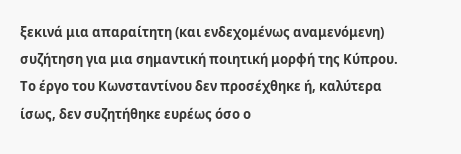ξεκινά μια απαραίτητη (και ενδεχομένως αναμενόμενη) συζήτηση για μια σημαντική ποιητική μορφή της Κύπρου. Το έργο του Κωνσταντίνου δεν προσέχθηκε ή, καλύτερα ίσως, δεν συζητήθηκε ευρέως όσο ο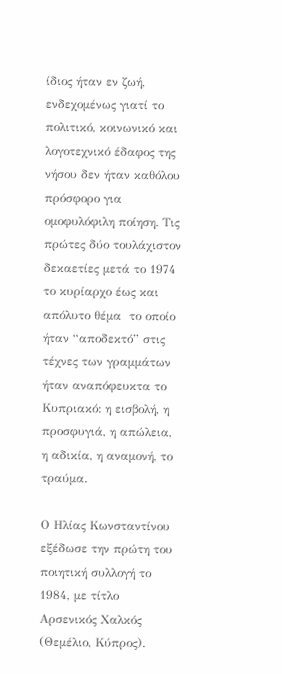ίδιος ήταν εν ζωή, ενδεχομένως γιατί το πολιτικό, κοινωνικό και λογοτεχνικό έδαφος της νήσου δεν ήταν καθόλου πρόσφορο για ομοφυλόφιλη ποίηση. Τις πρώτες δύο τουλάχιστον δεκαετίες μετά το 1974 το κυρίαρχο έως και απόλυτο θέμα  το οποίο ήταν “αποδεκτό” στις τέχνες των γραμμάτων ήταν αναπόφευκτα το Κυπριακό: η εισβολή, η προσφυγιά, η απώλεια, η αδικία, η αναμονή, το τραύμα.

Ο Ηλίας Κωνσταντίνου εξέδωσε την πρώτη του ποιητική συλλογή το 1984, με τίτλο Αρσενικός Χαλκός (Θεμέλιο, Κύπρος).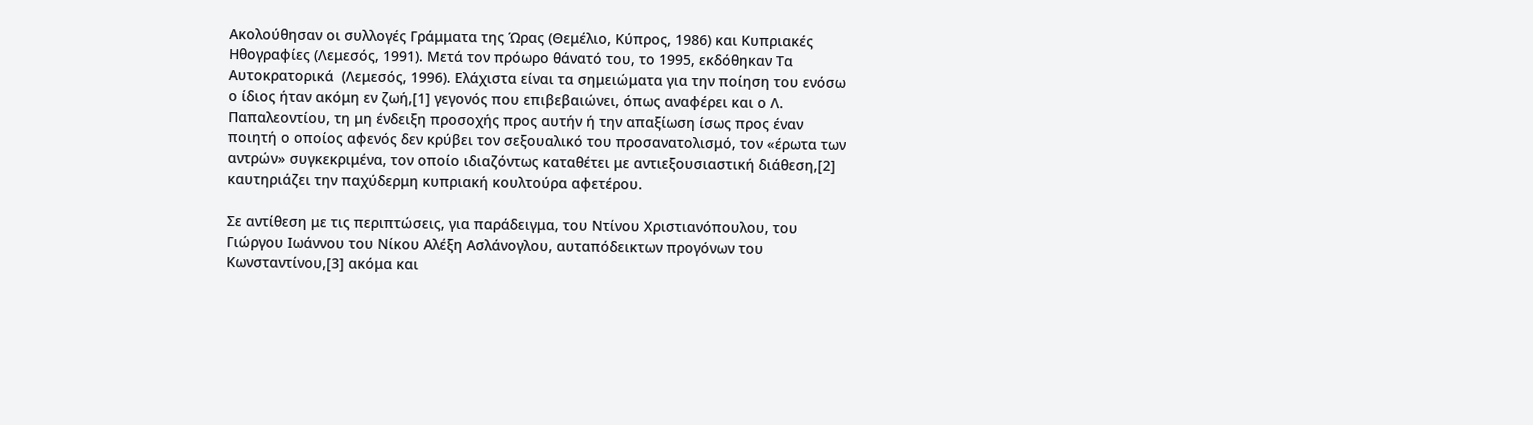Ακολούθησαν οι συλλογές Γράμματα της Ώρας (Θεμέλιο, Κύπρος, 1986) και Κυπριακές Ηθογραφίες (Λεμεσός, 1991). Μετά τον πρόωρο θάνατό του, το 1995, εκδόθηκαν Τα Αυτοκρατορικά  (Λεμεσός, 1996). Ελάχιστα είναι τα σημειώματα για την ποίηση του ενόσω ο ίδιος ήταν ακόμη εν ζωή,[1] γεγονός που επιβεβαιώνει, όπως αναφέρει και ο Λ. Παπαλεοντίου, τη μη ένδειξη προσοχής προς αυτήν ή την απαξίωση ίσως προς έναν ποιητή ο οποίος αφενός δεν κρύβει τον σεξουαλικό του προσανατολισμό, τον «έρωτα των αντρών» συγκεκριμένα, τον οποίο ιδιαζόντως καταθέτει με αντιεξουσιαστική διάθεση,[2] καυτηριάζει την παχύδερμη κυπριακή κουλτούρα αφετέρου.

Σε αντίθεση με τις περιπτώσεις, για παράδειγμα, του Ντίνου Χριστιανόπουλου, του Γιώργου Ιωάννου του Νίκου Αλέξη Ασλάνογλου, αυταπόδεικτων προγόνων του Κωνσταντίνου,[3] ακόμα και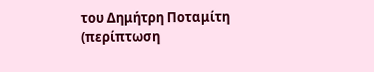του Δημήτρη Ποταμίτη (περίπτωση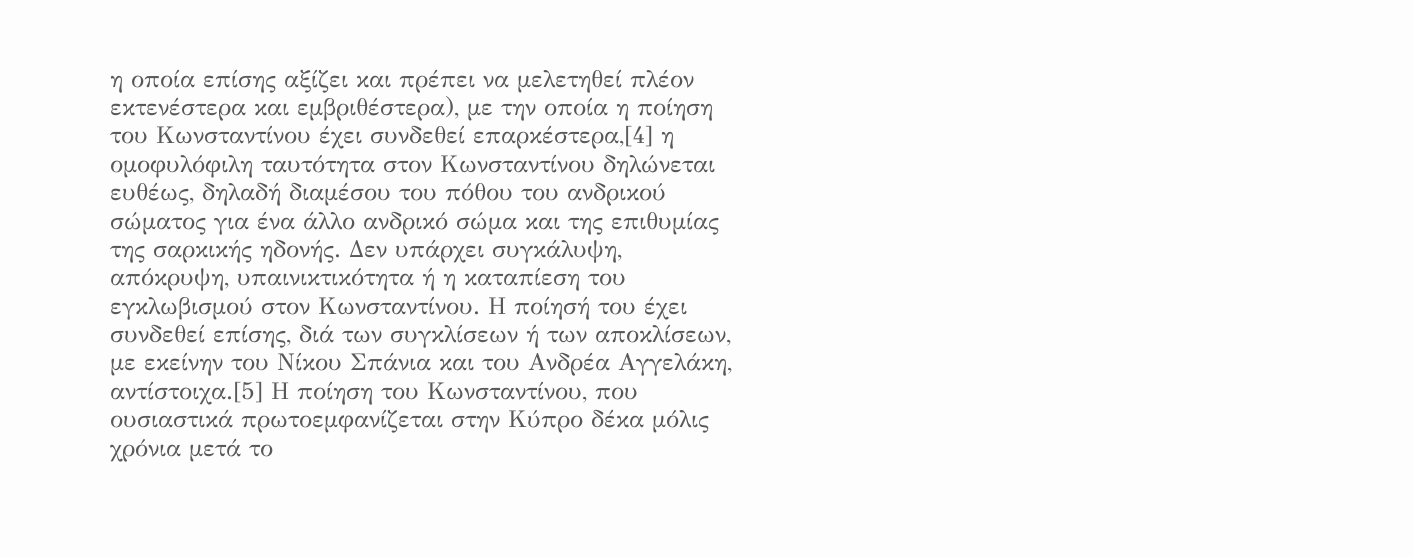η οποία επίσης αξίζει και πρέπει να μελετηθεί πλέον εκτενέστερα και εμβριθέστερα), με την οποία η ποίηση του Κωνσταντίνου έχει συνδεθεί επαρκέστερα,[4] η ομοφυλόφιλη ταυτότητα στον Κωνσταντίνου δηλώνεται ευθέως, δηλαδή διαμέσου του πόθου του ανδρικού σώματος για ένα άλλο ανδρικό σώμα και της επιθυμίας της σαρκικής ηδονής. Δεν υπάρχει συγκάλυψη, απόκρυψη, υπαινικτικότητα ή η καταπίεση του εγκλωβισμού στον Κωνσταντίνου. Η ποίησή του έχει συνδεθεί επίσης, διά των συγκλίσεων ή των αποκλίσεων, με εκείνην του Νίκου Σπάνια και του Ανδρέα Αγγελάκη, αντίστοιχα.[5] Η ποίηση του Κωνσταντίνου, που ουσιαστικά πρωτοεμφανίζεται στην Κύπρο δέκα μόλις χρόνια μετά το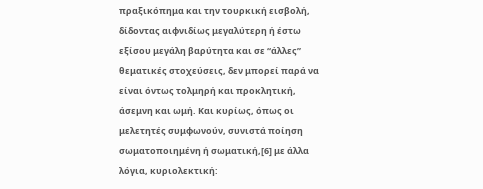πραξικόπημα και την τουρκική εισβολή, δίδοντας αιφνιδίως μεγαλύτερη ή έστω εξίσου μεγάλη βαρύτητα και σε “άλλες” θεματικές στοχεύσεις, δεν μπορεί παρά να είναι όντως τολμηρή και προκλητική, άσεμνη και ωμή. Και κυρίως, όπως οι μελετητές συμφωνούν, συνιστά ποίηση σωματοποιημένη ή σωματική,[6] με άλλα λόγια, κυριολεκτική: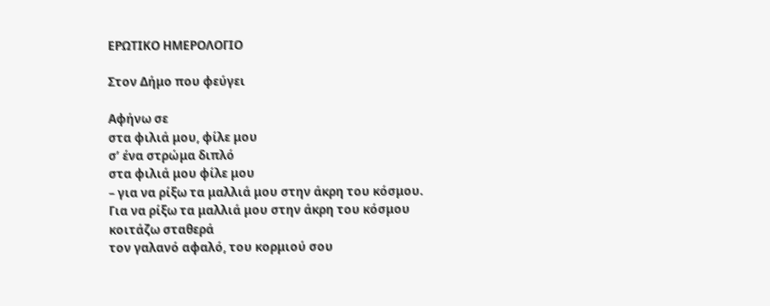ΕΡΩΤΙΚΟ ΗΜΕΡΟΛΟΓΙΟ

Στον Δήμο που φεύγει

Αφήνω σε
στα φιλιά μου, φίλε μου
σ’ ένα στρώμα διπλό
στα φιλιά μου φίλε μου
– για να ρίξω τα μαλλιά μου στην άκρη του κόσμου.
Για να ρίξω τα μαλλιά μου στην άκρη του κόσμου
κοιτάζω σταθερά
τον γαλανό αφαλό, του κορμιού σου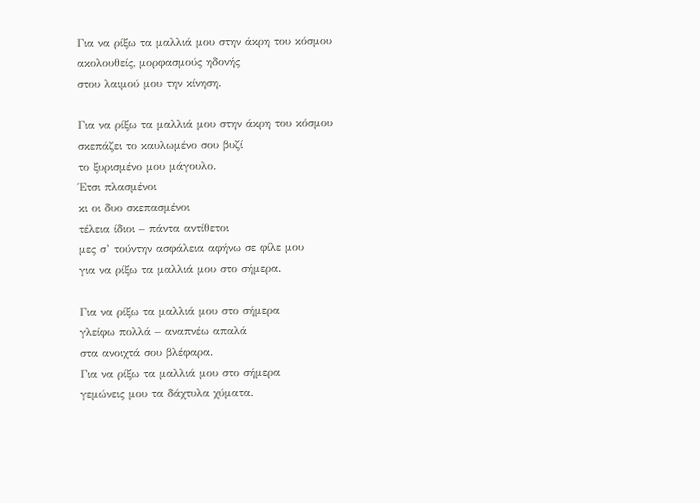Για να ρίξω τα μαλλιά μου στην άκρη του κόσμου
ακολουθείς, μορφασμούς ηδονής
στου λαιμού μου την κίνηση.

Για να ρίξω τα μαλλιά μου στην άκρη του κόσμου
σκεπάζει το καυλωμένο σου βυζί
το ξυρισμένο μου μάγουλο.
Έτσι πλασμένοι
κι οι δυο σκεπασμένοι
τέλεια ίδιοι – πάντα αντίθετοι
μες σ’ τούντην ασφάλεια αφήνω σε φίλε μου
για να ρίξω τα μαλλιά μου στο σήμερα.

Για να ρίξω τα μαλλιά μου στο σήμερα
γλείφω πολλά – αναπνέω απαλά
στα ανοιχτά σου βλέφαρα.
Για να ρίξω τα μαλλιά μου στο σήμερα
γεμώνεις μου τα δάχτυλα χύματα.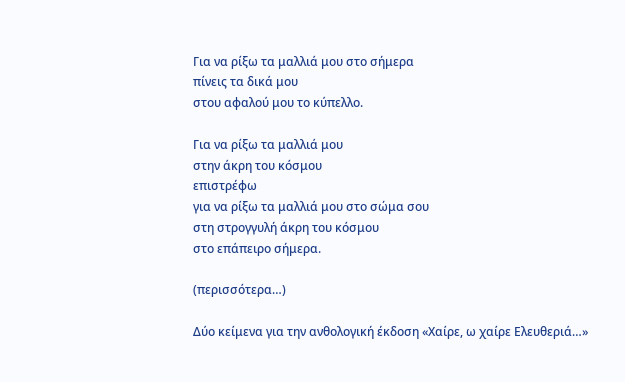Για να ρίξω τα μαλλιά μου στο σήμερα
πίνεις τα δικά μου
στου αφαλού μου το κύπελλο.

Για να ρίξω τα μαλλιά μου
στην άκρη του κόσμου
επιστρέφω
για να ρίξω τα μαλλιά μου στο σώμα σου
στη στρογγυλή άκρη του κόσμου
στο επάπειρο σήμερα.

(περισσότερα…)

Δύο κείμενα για την ανθολογική έκδοση «Χαίρε, ω χαίρε Ελευθεριά…»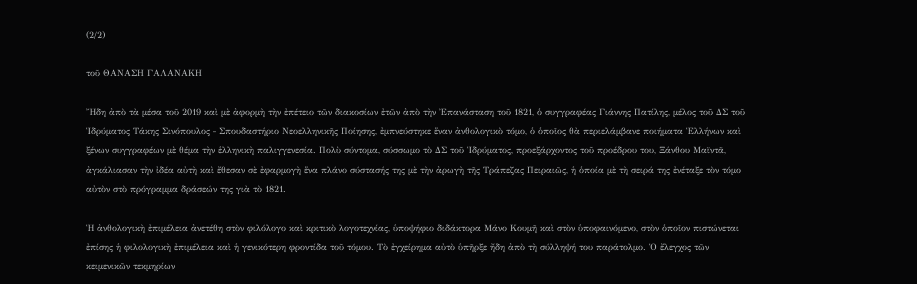(2/2)

τοῦ ΘΑΝΑΣΗ ΓΑΛΑΝΑΚΗ

Ἤδη ἀπὸ τὰ μέσα τοῦ 2019 καὶ μὲ ἀφορμὴ τὴν ἐπέτειο τῶν διακοσίων ἐτῶν ἀπὸ τὴν Ἐπανάσταση τοῦ 1821, ὁ συγγραφέας Γιάννης Πατίλης, μέλος τοῦ ΔΣ τοῦ Ἱδρύματος Τάκης Σινόπουλος ‒ Σπουδαστήριο Νεοελληνικῆς Ποίησης, ἐμπνεύστηκε ἕναν ἀνθολογικὸ τόμο, ὁ ὁποῖος θὰ περιελάμβανε ποιήματα Ἑλλήνων καὶ ξένων συγγραφέων μὲ θέμα τὴν ἑλληνικὴ παλιγγενεσία. Πολὺ σύντομα, σύσσωμο τὸ ΔΣ τοῦ Ἱδρύματος, προεξάρχοντος τοῦ προέδρου του, Ξάνθου Μαϊντᾶ, ἀγκάλιασαν τὴν ἰδέα αὐτὴ καὶ ἔθεσαν σὲ ἐφαρμογὴ ἕνα πλάνο σύστασής της μὲ τὴν ἀρωγὴ τῆς Τράπεζας Πειραιῶς, ἡ ὁποία μὲ τὴ σειρά της ἐνέταξε τὸν τόμο αὐτὸν στὸ πρόγραμμα δράσεών της γιὰ τὸ 1821.

Ἡ ἀνθολογικὴ ἐπιμέλεια ἀνετέθη στὸν φιλόλογο καὶ κριτικὸ λογοτεχνίας, ὑποψήφιο διδάκτορα Μάνο Κουμῆ καὶ στὸν ὑποφαινόμενο, στὸν ὁποῖον πιστώνεται ἐπίσης ἡ φιλολογικὴ ἐπιμέλεια καὶ ἡ γενικότερη φροντίδα τοῦ τόμου. Τὸ ἐγχείρημα αὐτὸ ὑπῆρξε ἤδη ἀπὸ τὴ σύλληψή του παράτολμο. Ὁ ἔλεγχος τῶν κειμενικῶν τεκμηρίων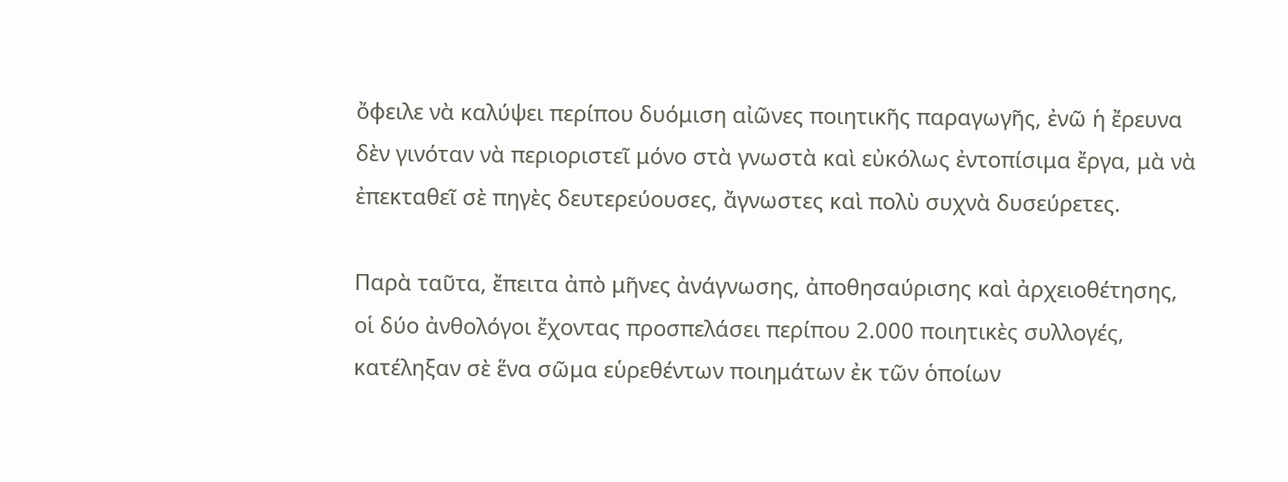ὄφειλε νὰ καλύψει περίπου δυόμιση αἰῶνες ποιητικῆς παραγωγῆς, ἐνῶ ἡ ἔρευνα δὲν γινόταν νὰ περιοριστεῖ μόνο στὰ γνωστὰ καὶ εὐκόλως ἐντοπίσιμα ἔργα, μὰ νὰ ἐπεκταθεῖ σὲ πηγὲς δευτερεύουσες, ἄγνωστες καὶ πολὺ συχνὰ δυσεύρετες.

Παρὰ ταῦτα, ἔπειτα ἀπὸ μῆνες ἀνάγνωσης, ἀποθησαύρισης καὶ ἀρχειοθέτησης, οἱ δύο ἀνθολόγοι ἔχοντας προσπελάσει περίπου 2.000 ποιητικὲς συλλογές, κατέληξαν σὲ ἕνα σῶμα εὑρεθέντων ποιημάτων ἐκ τῶν ὁποίων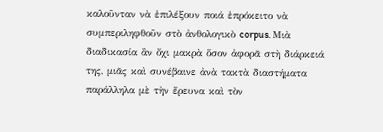καλοῦνταν νὰ ἐπιλέξουν ποιά ἐπρόκειτο νὰ συμπεριληφθοῦν στὸ ἀνθολογικὸ corpus. Μιὰ διαδικασία ἂν ὄχι μακρὰ ὅσον ἀφορᾶ στὴ διάρκειά της, μιᾶς καὶ συνέβαινε ἀνὰ τακτὰ διαστήματα παράλληλα μὲ τὴν ἔρευνα καὶ τὸν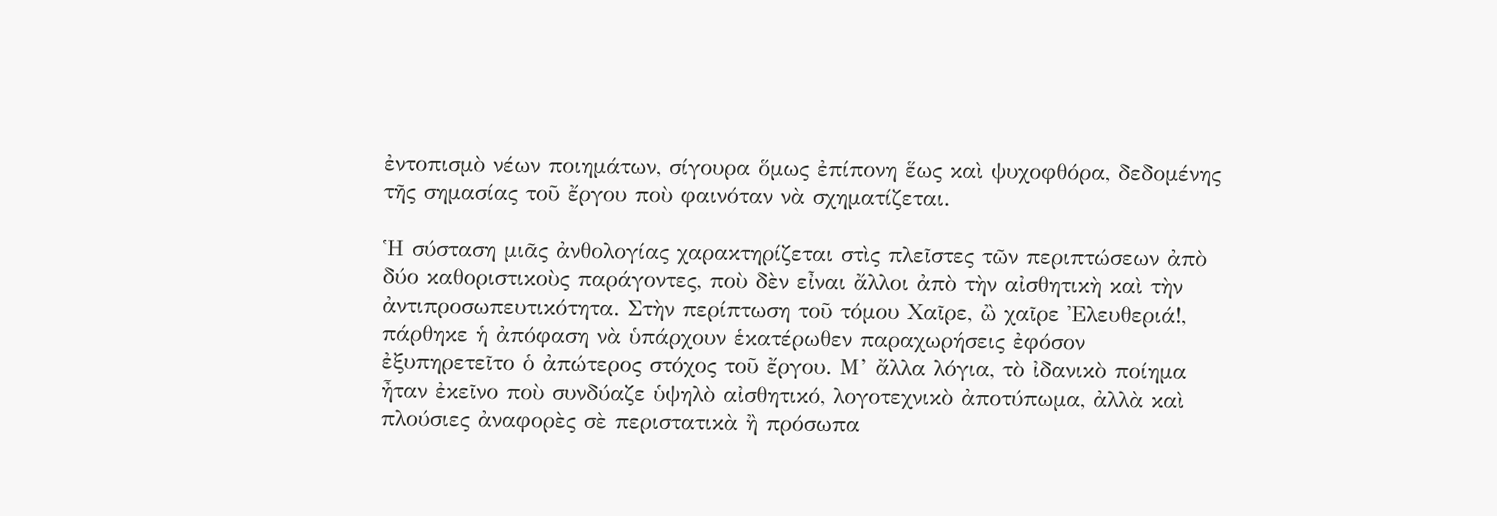ἐντοπισμὸ νέων ποιημάτων, σίγουρα ὅμως ἐπίπονη ἕως καὶ ψυχοφθόρα, δεδομένης τῆς σημασίας τοῦ ἔργου ποὺ φαινόταν νὰ σχηματίζεται.

Ἡ σύσταση μιᾶς ἀνθολογίας χαρακτηρίζεται στὶς πλεῖστες τῶν περιπτώσεων ἀπὸ δύο καθοριστικοὺς παράγοντες, ποὺ δὲν εἶναι ἄλλοι ἀπὸ τὴν αἰσθητικὴ καὶ τὴν ἀντιπροσωπευτικότητα. Στὴν περίπτωση τοῦ τόμου Χαῖρε, ὢ χαῖρε Ἐλευθεριά!, πάρθηκε ἡ ἀπόφαση νὰ ὑπάρχουν ἑκατέρωθεν παραχωρήσεις ἐφόσον ἐξυπηρετεῖτο ὁ ἀπώτερος στόχος τοῦ ἔργου. Μ’ ἄλλα λόγια, τὸ ἰδανικὸ ποίημα ἦταν ἐκεῖνο ποὺ συνδύαζε ὑψηλὸ αἰσθητικό, λογοτεχνικὸ ἀποτύπωμα, ἀλλὰ καὶ πλούσιες ἀναφορὲς σὲ περιστατικὰ ἢ πρόσωπα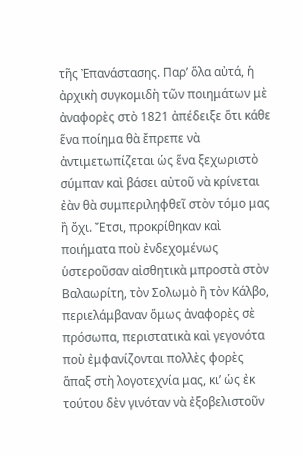τῆς Ἐπανάστασης. Παρ’ ὅλα αὐτά, ἡ ἀρχικὴ συγκομιδὴ τῶν ποιημάτων μὲ ἀναφορὲς στὸ 1821 ἀπέδειξε ὅτι κάθε ἕνα ποίημα θὰ ἔπρεπε νὰ ἀντιμετωπίζεται ὡς ἕνα ξεχωριστὸ σύμπαν καὶ βάσει αὐτοῦ νὰ κρίνεται ἐὰν θὰ συμπεριληφθεῖ στὸν τόμο μας ἢ ὄχι. Ἔτσι, προκρίθηκαν καὶ ποιήματα ποὺ ἐνδεχομένως ὑστεροῦσαν αἰσθητικὰ μπροστὰ στὸν Βαλαωρίτη, τὸν Σολωμὸ ἢ τὸν Κάλβο, περιελάμβαναν ὅμως ἀναφορὲς σὲ πρόσωπα, περιστατικὰ καὶ γεγονότα ποὺ ἐμφανίζονται πολλὲς φορὲς ἅπαξ στὴ λογοτεχνία μας, κι’ ὡς ἐκ τούτου δὲν γινόταν νὰ ἐξοβελιστοῦν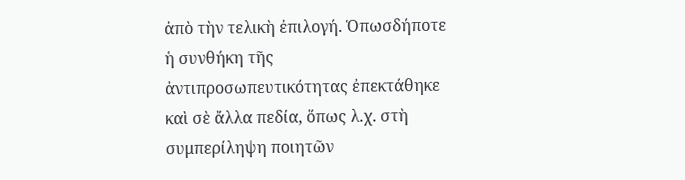ἀπὸ τὴν τελικὴ ἐπιλογή. Ὁπωσδήποτε ἡ συνθήκη τῆς ἀντιπροσωπευτικότητας ἐπεκτάθηκε καὶ σὲ ἄλλα πεδία, ὅπως λ.χ. στὴ συμπερίληψη ποιητῶν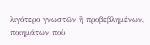λιγότερο γνωστῶν ἢ προβεβλημένων, ποιημάτων ποὺ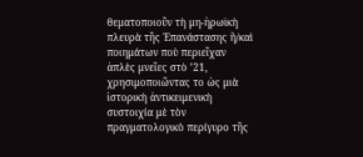θεματοποιοῦν τὴ μη-ἡρωϊκὴ πλευρὰ τῆς Ἐπανάστασης ἢ/καὶ ποιημάτων ποὺ περιεῖχαν ἁπλὲς μνεῖες στὸ ’21, χρησιμοποιῶντας το ὡς μιὰ ἱστορικὴ ἀντικειμενικὴ συστοιχία μὲ τὸν πραγματολογικὸ περίγυρο τῆς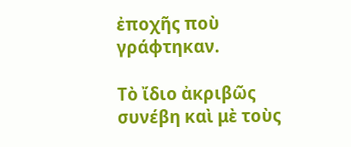ἐποχῆς ποὺ γράφτηκαν.

Τὸ ἴδιο ἀκριβῶς συνέβη καὶ μὲ τοὺς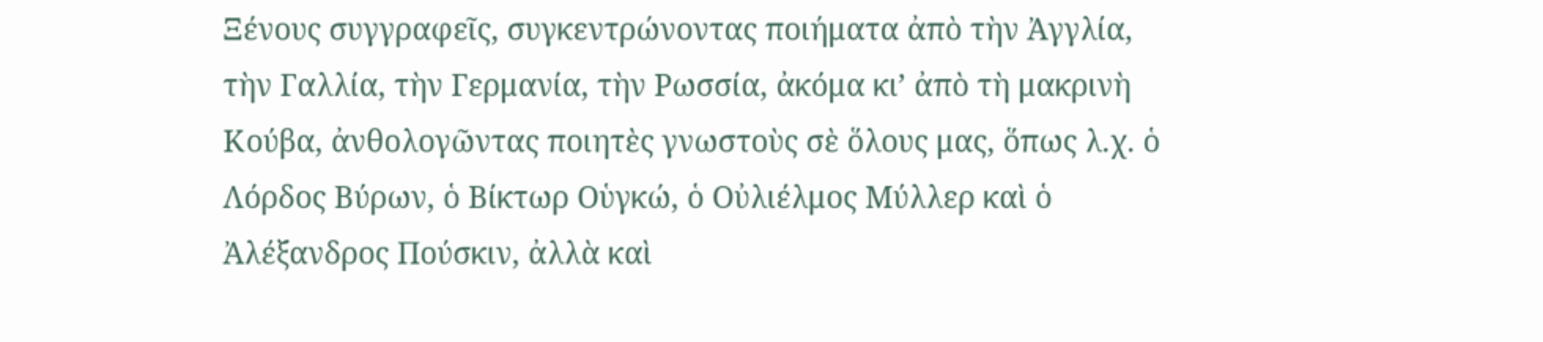Ξένους συγγραφεῖς, συγκεντρώνοντας ποιήματα ἀπὸ τὴν Ἀγγλία, τὴν Γαλλία, τὴν Γερμανία, τὴν Ρωσσία, ἀκόμα κι’ ἀπὸ τὴ μακρινὴ Κούβα, ἀνθολογῶντας ποιητὲς γνωστοὺς σὲ ὅλους μας, ὅπως λ.χ. ὁ Λόρδος Βύρων, ὁ Βίκτωρ Οὑγκώ, ὁ Οὐλιέλμος Μύλλερ καὶ ὁ Ἀλέξανδρος Πούσκιν, ἀλλὰ καὶ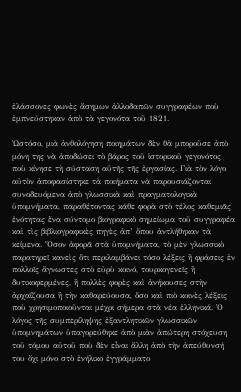ἐλάσσονες φωνὲς ἄσημων ἀλλοδαπῶν συγγραφέων ποὺ ἐμπνεύστηκαν ἀπὸ τὰ γεγονότα τοῦ 1821.

Ὡστόσο, μιὰ ἀνθολόγηση ποιημάτων δὲν θὰ μποροῦσε ἀπὸ μόνη της νὰ ἀποδώσει τὸ βάρος τοῦ ἱστορικοῦ γεγονότος ποὺ κίνησε τὴ σύσταση αὐτῆς τῆς ἐργασίας. Γιὰ τὸν λόγο αὐτὸν ἀποφασίστηκε τὰ ποιήματα νὰ παρουσιάζονται συνοδευόμενα ἀπὸ γλωσσικὰ καὶ πραγματολογικὰ ὑπομνήματα, παραθέτοντας κάθε φορὰ στὸ τέλος καθεμιᾶς ἑνότητας ἕνα σύντομο βιογραφικὸ σημείωμα τοῦ συγγραφέα καὶ τὶς βιβλιογραφικὲς πηγὲς ἀπ’ ὅπου ἀντλήθηκαν τὰ κείμενα. Ὅσον ἀφορᾶ στὰ ὑπομνήματα, τὸ μὲν γλωσσικὸ παρατηρεῖ κανεὶς ὅτι περιλαμβάνει τόσο λέξεις ἢ φράσεις ἐν πολλοῖς ἄγνωστες στὸ εὐρὺ κοινό, τουρκογενεῖς ἢ δυτικοφερμένες, ἢ πολλὲς φορὲς καὶ ἀνήκουσες στὴν ἀρχαΐζουσα ἢ τὴν καθαρεύουσα, ὅσο καὶ πιὸ κοινὲς λέξεις ποὺ χρησιμοποιοῦνται μέχρι σήμερα στὰ νέα ἑλληνικά. Ὁ λόγος τῆς συμπερίληψης ἐξαντλητικῶν γλωσσικῶν ὑπομνημάτων ὑπαγορεύθηκε ἀπὸ μιὰν ἀπώτερη στόχευση τοῦ τόμου αὐτοῦ ποὺ δὲν εἶναι ἄλλη ἀπὸ τὴν ἀπεύθυνσή του ὄχι μόνο στὸ ἐνήλικο ἐγγράμματο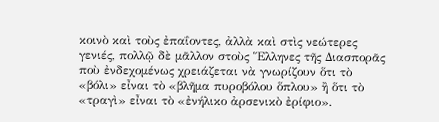κοινὸ καὶ τοὺς ἐπαΐοντες, ἀλλὰ καὶ στὶς νεώτερες γενιές, πολλῷ δὲ μᾶλλον στοὺς Ἕλληνες τῆς Διασπορᾶς ποὺ ἐνδεχομένως χρειάζεται νὰ γνωρίζουν ὅτι τὸ «βόλι» εἶναι τὸ «βλῆμα πυροβόλου ὅπλου» ἢ ὅτι τὸ «τραγὶ» εἶναι τὸ «ἐνήλικο ἀρσενικὸ ἐρίφιο».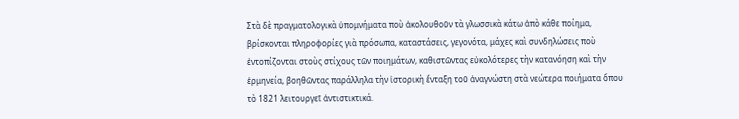Στὰ δὲ πραγματολογικὰ ὑπομνήματα ποὺ ἀκολουθοῦν τὰ γλωσσικὰ κάτω ἀπὸ κάθε ποίημα, βρίσκονται πληροφορίες γιὰ πρόσωπα, καταστάσεις, γεγονότα, μάχες καὶ συνδηλώσεις ποὺ ἐντοπίζονται στοὺς στίχους τῶν ποιημάτων, καθιστῶντας εὐκολότερες τὴν κατανόηση καὶ τὴν ἑρμηνεία, βοηθῶντας παράλληλα τὴν ἱστορικὴ ἔνταξη τοῦ ἀναγνώστη στὰ νεώτερα ποιήματα ὅπου τὸ 1821 λειτουργεῖ ἀντιστικτικά.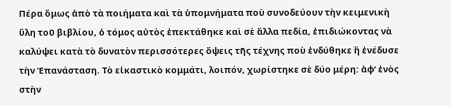Πέρα ὅμως ἀπὸ τὰ ποιήματα καὶ τὰ ὑπομνήματα ποὺ συνοδεύουν τὴν κειμενικὴ ὕλη τοῦ βιβλίου, ὁ τόμος αὐτὸς ἐπεκτάθηκε καὶ σὲ ἄλλα πεδία, ἐπιδιώκοντας νὰ καλύψει κατὰ τὸ δυνατὸν περισσότερες ὄψεις τῆς τέχνης ποὺ ἐνδύθηκε ἢ ἐνέδυσε τὴν Ἐπανάσταση. Τὸ εἰκαστικὸ κομμάτι, λοιπόν, χωρίστηκε σὲ δύο μέρη: ἀφ’ ἑνὸς στὴν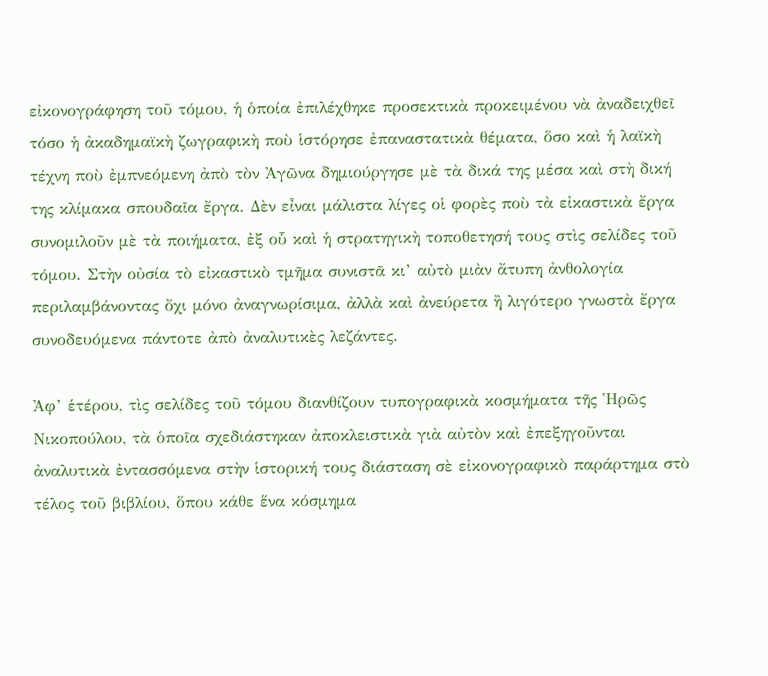εἰκονογράφηση τοῦ τόμου, ἡ ὁποία ἐπιλέχθηκε προσεκτικὰ προκειμένου νὰ ἀναδειχθεῖ τόσο ἡ ἀκαδημαϊκὴ ζωγραφικὴ ποὺ ἱστόρησε ἐπαναστατικὰ θέματα, ὅσο καὶ ἡ λαϊκὴ τέχνη ποὺ ἐμπνεόμενη ἀπὸ τὸν Ἀγῶνα δημιούργησε μὲ τὰ δικά της μέσα καὶ στὴ δική της κλίμακα σπουδαῖα ἔργα. Δὲν εἶναι μάλιστα λίγες οἱ φορὲς ποὺ τὰ εἰκαστικὰ ἔργα συνομιλοῦν μὲ τὰ ποιήματα, ἐξ οὗ καὶ ἡ στρατηγικὴ τοποθετησή τους στὶς σελίδες τοῦ τόμου. Στὴν οὐσία τὸ εἰκαστικὸ τμῆμα συνιστᾶ κι’ αὐτὸ μιὰν ἄτυπη ἀνθολογία περιλαμβάνοντας ὄχι μόνο ἀναγνωρίσιμα, ἀλλὰ καὶ ἀνεύρετα ἢ λιγότερο γνωστὰ ἔργα συνοδευόμενα πάντοτε ἀπὸ ἀναλυτικὲς λεζάντες.

Ἀφ’ ἑτέρου, τὶς σελίδες τοῦ τόμου διανθίζουν τυπογραφικὰ κοσμήματα τῆς Ἡρῶς Νικοπούλου, τὰ ὁποῖα σχεδιάστηκαν ἀποκλειστικὰ γιὰ αὐτὸν καὶ ἐπεξηγοῦνται ἀναλυτικὰ ἐντασσόμενα στὴν ἱστορική τους διάσταση σὲ εἰκονογραφικὸ παράρτημα στὸ τέλος τοῦ βιβλίου, ὅπου κάθε ἕνα κόσμημα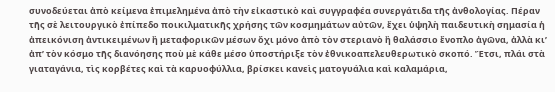συνοδεύεται ἀπὸ κείμενα ἐπιμελημένα ἀπὸ τὴν εἰκαστικὸ καὶ συγγραφέα συνεργάτιδα τῆς ἀνθολογίας. Πέραν τῆς σὲ λειτουργικὸ ἐπίπεδο ποικιλματικῆς χρήσης τῶν κοσμημάτων αὐτῶν, ἔχει ὑψηλὴ παιδευτικὴ σημασία ἡ ἀπεικόνιση ἀντικειμένων ἢ μεταφορικῶν μέσων ὄχι μόνο ἀπὸ τὸν στεριανὸ ἢ θαλάσσιο ἔνοπλο ἀγῶνα, ἀλλὰ κι’ ἀπ’ τὸν κόσμο τῆς διανόησης ποὺ μὲ κάθε μέσο ὑποστήριξε τὸν ἐθνικοαπελευθερωτικὸ σκοπό. Ἔτσι, πλάι στὰ γιαταγάνια, τὶς κορβέτες καὶ τὰ καρυοφύλλια, βρίσκει κανεὶς ματογυάλια καὶ καλαμάρια,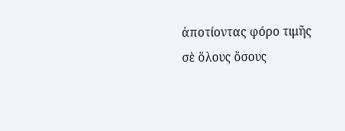ἀποτίοντας φόρο τιμῆς σὲ ὅλους ὅσους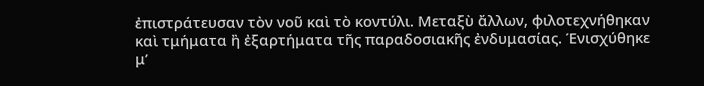ἐπιστράτευσαν τὸν νοῦ καὶ τὸ κοντύλι. Μεταξὺ ἄλλων, φιλοτεχνήθηκαν καὶ τμήματα ἢ ἐξαρτήματα τῆς παραδοσιακῆς ἐνδυμασίας. Ένισχύθηκε μ’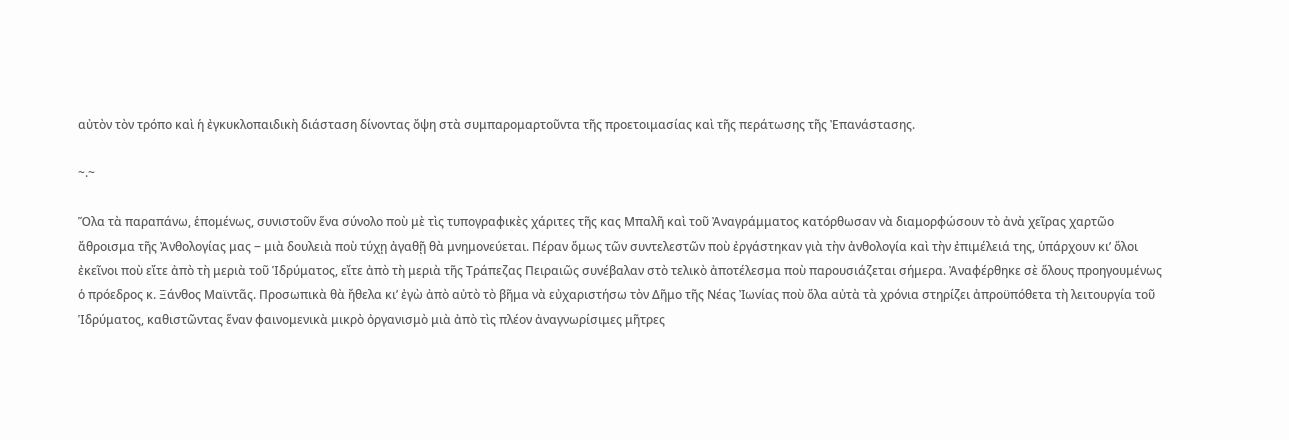αὐτὸν τὸν τρόπο καὶ ἡ ἐγκυκλοπαιδικὴ διάσταση δίνοντας ὄψη στὰ συμπαρομαρτοῦντα τῆς προετοιμασίας καὶ τῆς περάτωσης τῆς Ἐπανάστασης.

~.~

Ὅλα τὰ παραπάνω, ἑπομένως, συνιστοῦν ἕνα σύνολο ποὺ μὲ τὶς τυπογραφικὲς χάριτες τῆς κας Μπαλῆ καὶ τοῦ Ἀναγράμματος κατόρθωσαν νὰ διαμορφώσουν τὸ ἀνὰ χεῖρας χαρτῶο ἄθροισμα τῆς Ἀνθολογίας μας ‒ μιὰ δουλειὰ ποὺ τύχῃ ἀγαθῇ θὰ μνημονεύεται. Πέραν ὅμως τῶν συντελεστῶν ποὺ ἐργάστηκαν γιὰ τὴν ἀνθολογία καὶ τὴν ἐπιμέλειά της, ὑπάρχουν κι’ ὅλοι ἐκεῖνοι ποὺ εἴτε ἀπὸ τὴ μεριὰ τοῦ Ἱδρύματος, εἴτε ἀπὸ τὴ μεριὰ τῆς Τράπεζας Πειραιῶς συνέβαλαν στὸ τελικὸ ἀποτέλεσμα ποὺ παρουσιάζεται σήμερα. Ἀναφέρθηκε σὲ ὅλους προηγουμένως ὁ πρόεδρος κ. Ξάνθος Μαϊντᾶς. Προσωπικὰ θὰ ἤθελα κι’ ἐγὼ ἀπὸ αὐτὸ τὸ βῆμα νὰ εὐχαριστήσω τὸν Δῆμο τῆς Νέας Ἰωνίας ποὺ ὅλα αὐτὰ τὰ χρόνια στηρίζει ἀπροϋπόθετα τὴ λειτουργία τοῦ Ἱδρύματος, καθιστῶντας ἕναν φαινομενικὰ μικρὸ ὀργανισμὸ μιὰ ἀπὸ τὶς πλέον ἀναγνωρίσιμες μῆτρες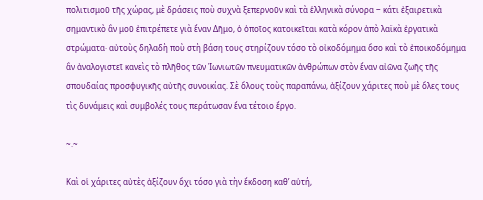πολιτισμοῦ τῆς χώρας, μὲ δράσεις ποὺ συχνὰ ξεπερνοῦν καὶ τὰ ἑλληνικὰ σύνορα ‒ κάτι ἐξαιρετικὰ σημαντικὸ ἂν μοῦ ἐπιτρέπετε γιὰ ἕναν Δῆμο, ὁ ὁποῖος κατοικεῖται κατὰ κόρον ἀπὸ λαϊκὰ ἐργατικὰ στρώματα· αὐτοὺς δηλαδὴ ποὺ στὴ βάση τους στηρίζουν τόσο τὸ οἰκοδόμημα ὅσο καὶ τὸ ἐποικοδόμημα ἂν ἀναλογιστεῖ κανεὶς τὸ πλῆθος τῶν Ἰωνιωτῶν πνευματικῶν ἀνθρώπων στὸν ἕναν αἰῶνα ζωῆς τῆς σπουδαίας προσφυγικῆς αὐτῆς συνοικίας. Σὲ ὅλους τοὺς παραπάνω, ἀξίζουν χάριτες ποὺ μὲ ὅλες τους τὶς δυνάμεις καὶ συμβολές τους περάτωσαν ἕνα τέτοιο ἔργο.

~.~

Καὶ οἱ χάριτες αὐτὲς ἀξίζουν ὄχι τόσο γιὰ τὴν ἔκδοση καθ’ αὑτή,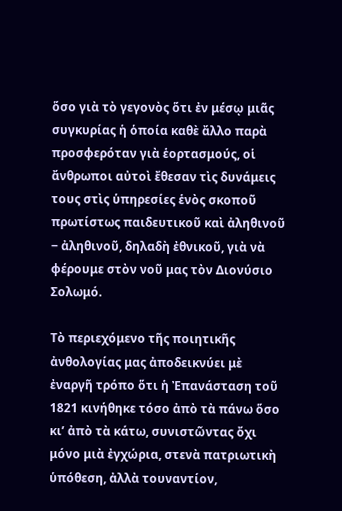ὅσο γιὰ τὸ γεγονὸς ὅτι ἐν μέσῳ μιᾶς συγκυρίας ἡ ὁποία καθὲ ἄλλο παρὰ προσφερόταν γιὰ ἑορτασμούς, οἱ ἄνθρωποι αὐτοὶ ἔθεσαν τὶς δυνάμεις τους στὶς ὑπηρεσίες ἑνὸς σκοποῦ πρωτίστως παιδευτικοῦ καὶ ἀληθινοῦ ‒ ἀληθινοῦ, δηλαδὴ ἐθνικοῦ, γιὰ νὰ φέρουμε στὸν νοῦ μας τὸν Διονύσιο Σολωμό.

Τὸ περιεχόμενο τῆς ποιητικῆς ἀνθολογίας μας ἀποδεικνύει μὲ ἐναργῆ τρόπο ὅτι ἡ Ἐπανάσταση τοῦ 1821 κινήθηκε τόσο ἀπὸ τὰ πάνω ὅσο κι’ ἀπὸ τὰ κάτω, συνιστῶντας ὄχι μόνο μιὰ ἐγχώρια, στενὰ πατριωτικὴ ὑπόθεση, ἀλλὰ τουναντίον,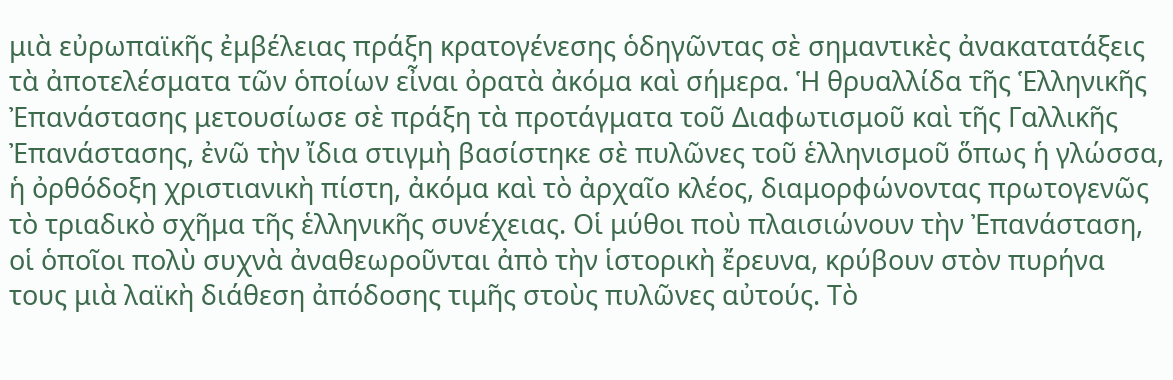μιὰ εὐρωπαϊκῆς ἐμβέλειας πράξη κρατογένεσης ὁδηγῶντας σὲ σημαντικὲς ἀνακατατάξεις τὰ ἀποτελέσματα τῶν ὁποίων εἶναι ὀρατὰ ἀκόμα καὶ σήμερα. Ἡ θρυαλλίδα τῆς Ἑλληνικῆς Ἐπανάστασης μετουσίωσε σὲ πράξη τὰ προτάγματα τοῦ Διαφωτισμοῦ καὶ τῆς Γαλλικῆς Ἐπανάστασης, ἐνῶ τὴν ἴδια στιγμὴ βασίστηκε σὲ πυλῶνες τοῦ ἑλληνισμοῦ ὅπως ἡ γλώσσα, ἡ ὀρθόδοξη χριστιανικὴ πίστη, ἀκόμα καὶ τὸ ἀρχαῖο κλέος, διαμορφώνοντας πρωτογενῶς τὸ τριαδικὸ σχῆμα τῆς ἑλληνικῆς συνέχειας. Οἱ μύθοι ποὺ πλαισιώνουν τὴν Ἐπανάσταση, οἱ ὁποῖοι πολὺ συχνὰ ἀναθεωροῦνται ἀπὸ τὴν ἱστορικὴ ἔρευνα, κρύβουν στὸν πυρήνα τους μιὰ λαϊκὴ διάθεση ἀπόδοσης τιμῆς στοὺς πυλῶνες αὐτούς. Τὸ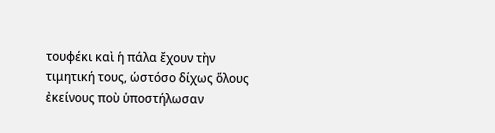τουφέκι καὶ ἡ πάλα ἔχουν τὴν τιμητική τους, ὡστόσο δίχως ὅλους ἐκείνους ποὺ ὑποστήλωσαν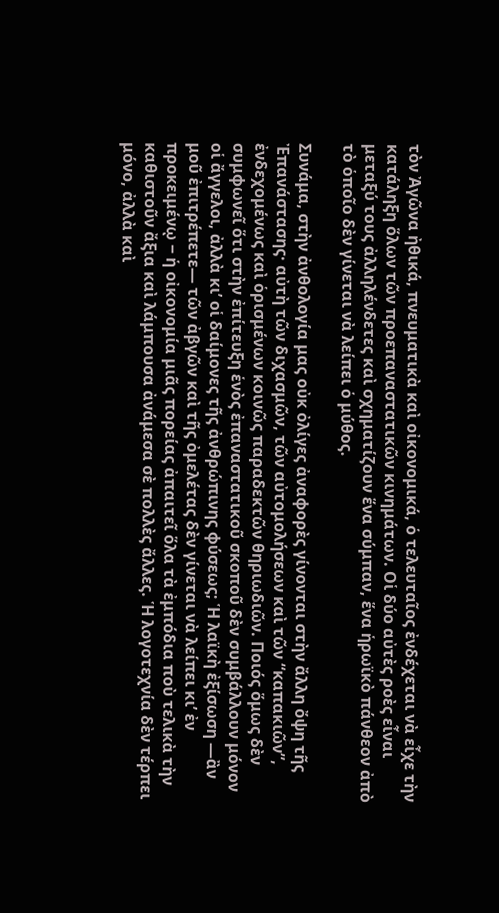τὸν Ἀγῶνα ἠθικά, πνευματικὰ καὶ οἰκονομικά, ὁ τελευταῖος ἐνδέχεται νὰ εἶχε τὴν κατάληξη ὅλων τῶν προεπαναστατικῶν κινημάτων. Οἱ δύο αὐτὲς ροὲς εἶναι μεταξύ τους ἀλληλένδετες καὶ σχηματίζουν ἕνα σύμπαν, ἕνα ἡρωϊκὸ πάνθεον ἀπὸ τὸ ὁποῖο δὲν γίνεται νὰ λείπει ὁ μύθος.

Συνάμα, στὴν ἀνθολογία μας οὐκ ὀλίγες ἀναφορὲς γίνονται στὴν ἄλλη ὄψη τῆς Ἐπανάστασης· αὐτὴ τῶν διχασμῶν, τῶν αὐτομολήσεων καὶ τῶν “καπακιῶν”, ἐνδεχομένως καὶ ὁρισμένων κοινῶς παραδεκτῶν θηριωδιῶν. Ποιός ὅμως δὲν συμφωνεῖ ὅτι στὴν ἐπίτευξη ἑνὸς ἐπαναστατικοῦ σκοποῦ δὲν συμβάλλουν μόνον οἱ ἄγγελοι, ἀλλὰ κι’ οἱ δαίμονες τῆς ἀνθρώπινης φύσεως; Ἡ λαϊκὴ ἐξίσωση —ἂν μοῦ ἐπιτρέπετε— τῶν ἀβγῶν καὶ τῆς ὀμελέτας δὲν γίνεται νὰ λείπει κι’ ἐν προκειμένῳ ‒ ἡ οἰκονομία μιᾶς πορείας ἀπαιτεῖ ὅλα τὰ ἐμπόδια ποὺ τελικὰ τὴν καθιστοῦν ἄξια καὶ λάμπουσα ἀνάμεσα σὲ πολλὲς ἄλλες. Ἡ λογοτεχνία δὲν τέρπει μόνο, ἀλλὰ καὶ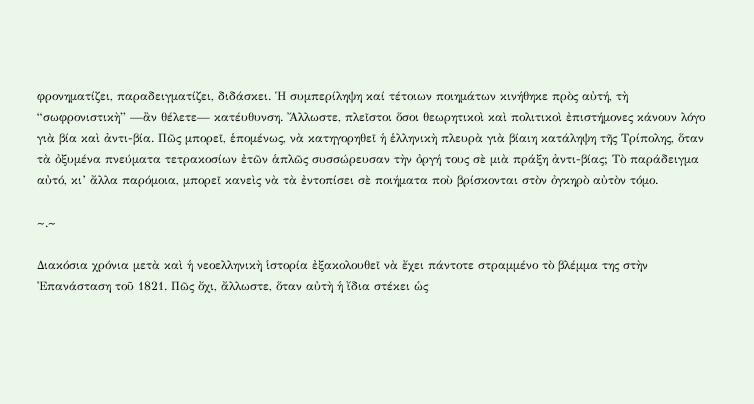φρονηματίζει, παραδειγματίζει, διδάσκει. Ἡ συμπερίληψη καί τέτοιων ποιημάτων κινήθηκε πρὸς αὐτή, τὴ “σωφρονιστικὴ” —ἂν θέλετε— κατέυθυνση. Ἄλλωστε, πλεῖστοι ὅσοι θεωρητικοὶ καὶ πολιτικοὶ ἐπιστήμονες κάνουν λόγο γιὰ βία καὶ ἀντι-βία. Πῶς μπορεῖ, ἑπομένως, νὰ κατηγορηθεῖ ἡ ἑλληνικὴ πλευρὰ γιὰ βίαιη κατάληψη τῆς Τρίπολης, ὅταν τὰ ὀξυμένα πνεύματα τετρακοσίων ἐτῶν ἁπλῶς συσσώρευσαν τὴν ὀργή τους σὲ μιὰ πράξη ἀντι-βίας; Τὸ παράδειγμα αὐτό, κι’ ἄλλα παρόμοια, μπορεῖ κανεὶς νὰ τὰ ἐντοπίσει σὲ ποιήματα ποὺ βρίσκονται στὸν ὀγκηρὸ αὐτὸν τόμο.

~.~

Διακόσια χρόνια μετὰ καὶ ἡ νεοελληνικὴ ἱστορία ἐξακολουθεῖ νὰ ἔχει πάντοτε στραμμένο τὸ βλέμμα της στὴν Ἐπανάσταση τοῦ 1821. Πῶς ὄχι, ἄλλωστε, ὅταν αὐτὴ ἡ ἴδια στέκει ὡς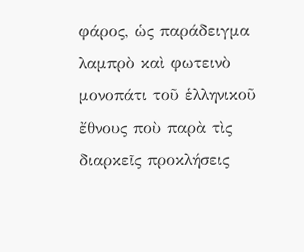φάρος, ὡς παράδειγμα λαμπρὸ καὶ φωτεινὸ μονοπάτι τοῦ ἑλληνικοῦ ἔθνους ποὺ παρὰ τὶς διαρκεῖς προκλήσεις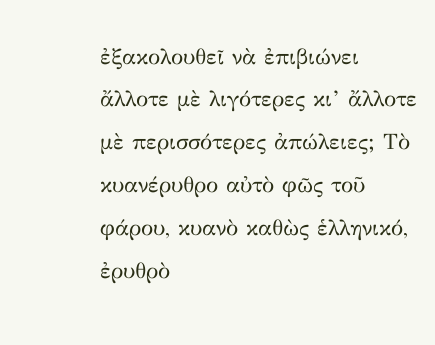ἐξακολουθεῖ νὰ ἐπιβιώνει ἄλλοτε μὲ λιγότερες κι’ ἄλλοτε μὲ περισσότερες ἀπώλειες; Τὸ κυανέρυθρο αὐτὸ φῶς τοῦ φάρου, κυανὸ καθὼς ἑλληνικό, ἐρυθρὸ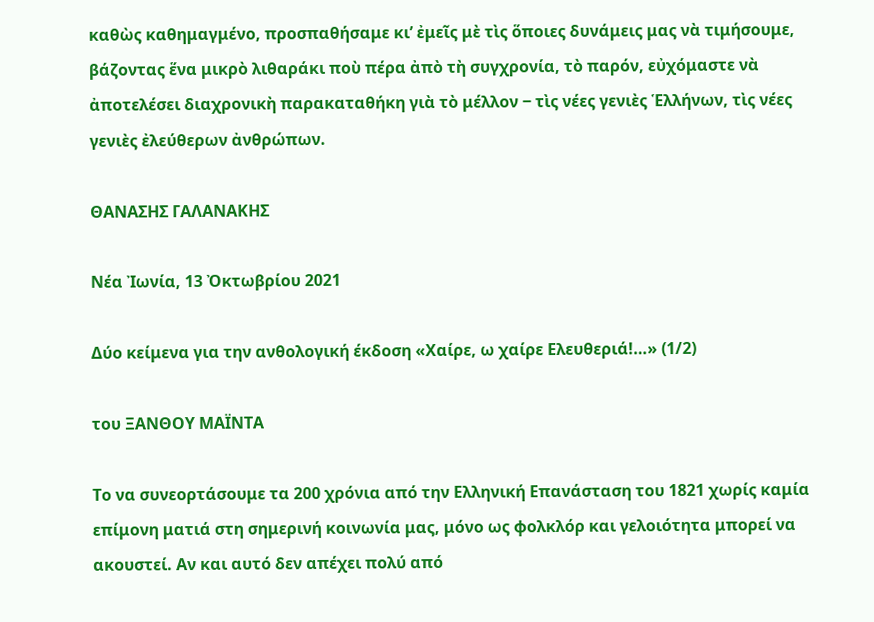καθὼς καθημαγμένο, προσπαθήσαμε κι’ ἐμεῖς μὲ τὶς ὅποιες δυνάμεις μας νὰ τιμήσουμε, βάζοντας ἕνα μικρὸ λιθαράκι ποὺ πέρα ἀπὸ τὴ συγχρονία, τὸ παρόν, εὐχόμαστε νὰ ἀποτελέσει διαχρονικὴ παρακαταθήκη γιὰ τὸ μέλλον ‒ τὶς νέες γενιὲς Ἑλλήνων, τὶς νέες γενιὲς ἐλεύθερων ἀνθρώπων.

ΘΑΝΑΣΗΣ ΓΑΛΑΝΑΚΗΣ

Νέα Ἰωνία, 13 Ὀκτωβρίου 2021

Δύο κείμενα για την ανθολογική έκδοση «Χαίρε, ω χαίρε Ελευθεριά!…» (1/2)

του ΞΑΝΘΟΥ ΜΑΪΝΤΑ

Το να συνεορτάσουμε τα 200 χρόνια από την Ελληνική Επανάσταση του 1821 χωρίς καμία επίμονη ματιά στη σημερινή κοινωνία μας, μόνο ως φολκλόρ και γελοιότητα μπορεί να ακουστεί. Αν και αυτό δεν απέχει πολύ από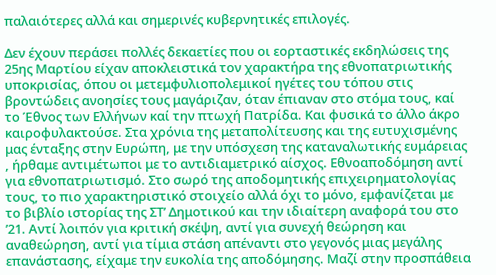παλαιότερες αλλά και σημερινές κυβερνητικές επιλογές.

Δεν έχουν περάσει πολλές δεκαετίες που οι εορταστικές εκδηλώσεις της 25ης Μαρτίου είχαν αποκλειστικά τον χαρακτήρα της εθνοπατριωτικής υποκρισίας, όπου οι μετεμφυλιοπολεμικοί ηγέτες του τόπου στις βροντώδεις ανοησίες τους μαγάριζαν, όταν έπιαναν στο στόμα τους, καί το Έθνος των Ελλήνων καί την πτωχή Πατρίδα. Και φυσικά το άλλο άκρο καιροφυλακτούσε. Στα χρόνια της μεταπολίτευσης και της ευτυχισμένης μας ένταξης στην Ευρώπη, με την υπόσχεση της καταναλωτικής ευμάρειας , ήρθαμε αντιμέτωποι με το αντιδιαμετρικό αίσχος. Εθνοαποδόμηση αντί για εθνοπατριωτισμό. Στο σωρό της αποδομητικής επιχειρηματολογίας τους, το πιο χαρακτηριστικό στοιχείο αλλά όχι το μόνο, εμφανίζεται με το βιβλίο ιστορίας της ΣΤ’ Δημοτικού και την ιδιαίτερη αναφορά του στο ’21. Αντί λοιπόν για κριτική σκέψη, αντί για συνεχή θεώρηση και αναθεώρηση, αντί για τίμια στάση απέναντι στο γεγονός μιας μεγάλης επανάστασης, είχαμε την ευκολία της αποδόμησης. Μαζί στην προσπάθεια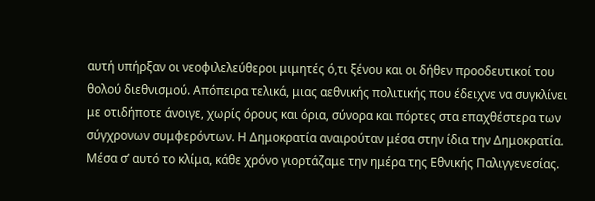αυτή υπήρξαν οι νεοφιλελεύθεροι μιμητές ό,τι ξένου και οι δήθεν προοδευτικοί του θολού διεθνισμού. Απόπειρα τελικά, μιας αεθνικής πολιτικής που έδειχνε να συγκλίνει με οτιδήποτε άνοιγε, χωρίς όρους και όρια, σύνορα και πόρτες στα επαχθέστερα των σύγχρονων συμφερόντων. Η Δημοκρατία αναιρούταν μέσα στην ίδια την Δημοκρατία. Μέσα σ’ αυτό το κλίμα, κάθε χρόνο γιορτάζαμε την ημέρα της Εθνικής Παλιγγενεσίας.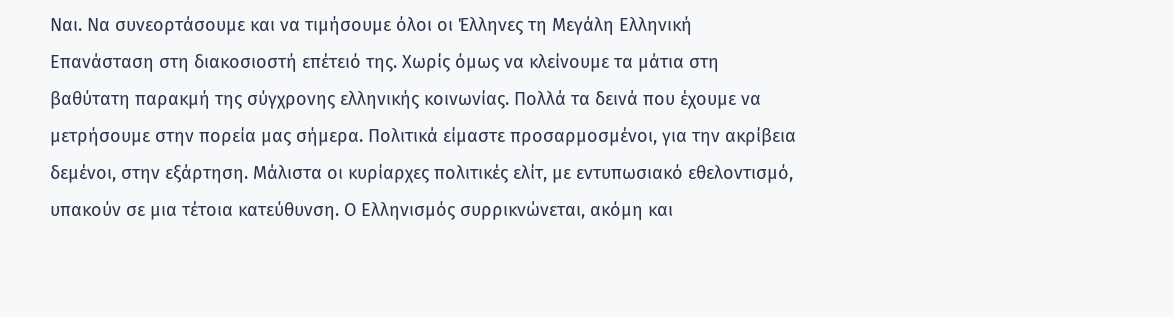Ναι. Να συνεορτάσουμε και να τιμήσουμε όλοι οι Έλληνες τη Μεγάλη Ελληνική Επανάσταση στη διακοσιοστή επέτειό της. Χωρίς όμως να κλείνουμε τα μάτια στη βαθύτατη παρακμή της σύγχρονης ελληνικής κοινωνίας. Πολλά τα δεινά που έχουμε να μετρήσουμε στην πορεία μας σήμερα. Πολιτικά είμαστε προσαρμοσμένοι, για την ακρίβεια δεμένοι, στην εξάρτηση. Μάλιστα οι κυρίαρχες πολιτικές ελίτ, με εντυπωσιακό εθελοντισμό, υπακούν σε μια τέτοια κατεύθυνση. Ο Ελληνισμός συρρικνώνεται, ακόμη και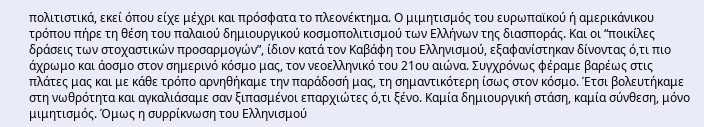πολιτιστικά, εκεί όπου είχε μέχρι και πρόσφατα το πλεονέκτημα. Ο μιμητισμός του ευρωπαϊκού ή αμερικάνικου τρόπου πήρε τη θέση του παλαιού δημιουργικού κοσμοπολιτισμού των Ελλήνων της διασποράς. Και οι “ποικίλες δράσεις των στοχαστικών προσαρμογών”, ίδιον κατά τον Καβάφη του Ελληνισμού, εξαφανίστηκαν δίνοντας ό,τι πιο άχρωμο και άοσμο στον σημερινό κόσμο μας, τον νεοελληνικό του 21ου αιώνα. Συγχρόνως φέραμε βαρέως στις πλάτες μας και με κάθε τρόπο αρνηθήκαμε την παράδοσή μας, τη σημαντικότερη ίσως στον κόσμο. Έτσι βολευτήκαμε στη νωθρότητα και αγκαλιάσαμε σαν ξιπασμένοι επαρχιώτες ό,τι ξένο. Καμία δημιουργική στάση, καμία σύνθεση, μόνο μιμητισμός. Όμως η συρρίκνωση του Ελληνισμού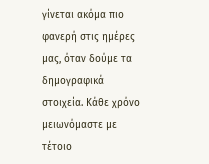γίνεται ακόμα πιο φανερή στις ημέρες μας, όταν δούμε τα δημογραφικά στοιχεία. Κάθε χρόνο μειωνόμαστε με τέτοιο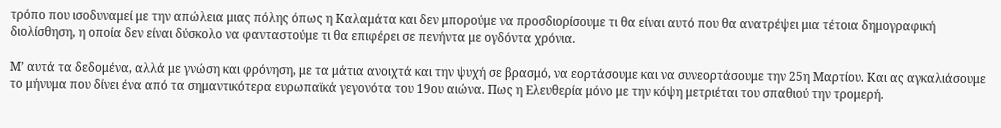τρόπο που ισοδυναμεί με την απώλεια μιας πόλης όπως η Καλαμάτα και δεν μπορούμε να προσδιορίσουμε τι θα είναι αυτό που θα ανατρέψει μια τέτοια δημογραφική διολίσθηση, η οποία δεν είναι δύσκολο να φανταστούμε τι θα επιφέρει σε πενήντα με ογδόντα χρόνια.

Μ’ αυτά τα δεδομένα, αλλά με γνώση και φρόνηση, με τα μάτια ανοιχτά και την ψυχή σε βρασμό, να εορτάσουμε και να συνεορτάσουμε την 25η Μαρτίου. Και ας αγκαλιάσουμε το μήνυμα που δίνει ένα από τα σημαντικότερα ευρωπαϊκά γεγονότα του 19ου αιώνα. Πως η Ελευθερία μόνο με την κόψη μετριέται του σπαθιού την τρομερή.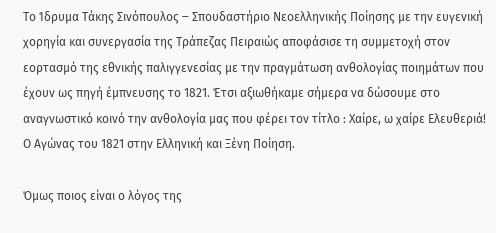Το Ίδρυμα Τάκης Σινόπουλος ‒ Σπουδαστήριο Νεοελληνικής Ποίησης με την ευγενική χορηγία και συνεργασία της Τράπεζας Πειραιώς αποφάσισε τη συμμετοχή στον εορτασμό της εθνικής παλιγγενεσίας με την πραγμάτωση ανθολογίας ποιημάτων που έχουν ως πηγή έμπνευσης το 1821. Έτσι αξιωθήκαμε σήμερα να δώσουμε στο αναγνωστικό κοινό την ανθολογία μας που φέρει τον τίτλο : Χαίρε, ω χαίρε Ελευθεριά! Ο Αγώνας του 1821 στην Ελληνική και Ξένη Ποίηση.

Όμως ποιος είναι ο λόγος της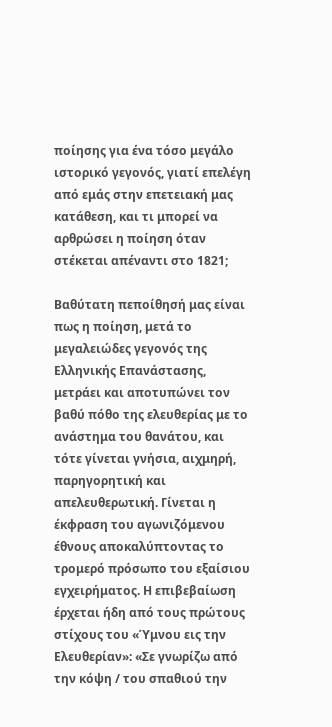ποίησης για ένα τόσο μεγάλο ιστορικό γεγονός, γιατί επελέγη από εμάς στην επετειακή μας κατάθεση, και τι μπορεί να αρθρώσει η ποίηση όταν στέκεται απέναντι στο 1821;

Βαθύτατη πεποίθησή μας είναι πως η ποίηση, μετά το μεγαλειώδες γεγονός της Ελληνικής Επανάστασης, μετράει και αποτυπώνει τον βαθύ πόθο της ελευθερίας με το ανάστημα του θανάτου, και τότε γίνεται γνήσια, αιχμηρή, παρηγορητική και απελευθερωτική. Γίνεται η έκφραση του αγωνιζόμενου έθνους αποκαλύπτοντας το τρομερό πρόσωπο του εξαίσιου εγχειρήματος. Η επιβεβαίωση έρχεται ήδη από τους πρώτους στίχους του «Ύμνου εις την Ελευθερίαν»: «Σε γνωρίζω από την κόψη / του σπαθιού την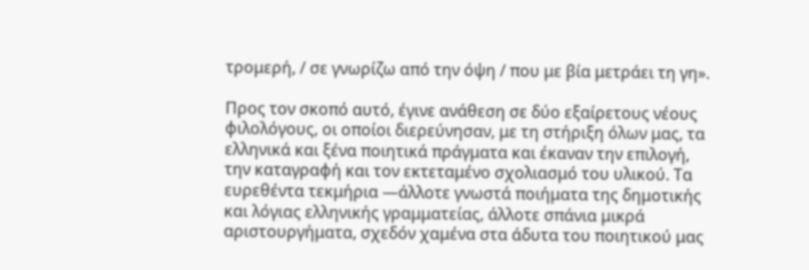τρομερή, / σε γνωρίζω από την όψη / που με βία μετράει τη γη».

Προς τον σκοπό αυτό, έγινε ανάθεση σε δύο εξαίρετους νέους φιλολόγους, οι οποίοι διερεύνησαν, με τη στήριξη όλων μας, τα ελληνικά και ξένα ποιητικά πράγματα και έκαναν την επιλογή, την καταγραφή και τον εκτεταμένο σχολιασμό του υλικού. Τα ευρεθέντα τεκμήρια —άλλοτε γνωστά ποιήματα της δημοτικής και λόγιας ελληνικής γραμματείας, άλλοτε σπάνια μικρά αριστουργήματα, σχεδόν χαμένα στα άδυτα του ποιητικού μας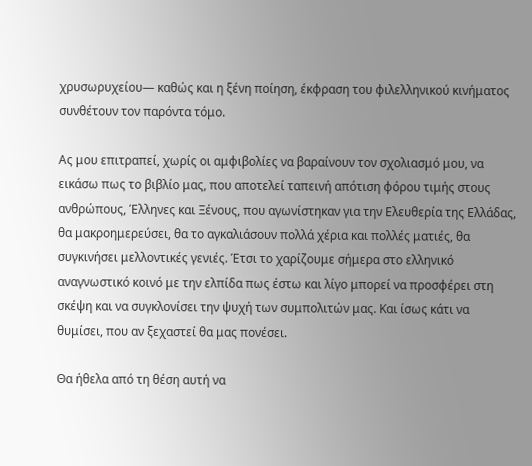χρυσωρυχείου— καθώς και η ξένη ποίηση, έκφραση του φιλελληνικού κινήματος συνθέτουν τον παρόντα τόμο.

Ας μου επιτραπεί, χωρίς οι αμφιβολίες να βαραίνουν τον σχολιασμό μου, να εικάσω πως το βιβλίο μας, που αποτελεί ταπεινή απότιση φόρου τιμής στους ανθρώπους, Έλληνες και Ξένους, που αγωνίστηκαν για την Ελευθερία της Ελλάδας, θα μακροημερεύσει, θα το αγκαλιάσουν πολλά χέρια και πολλές ματιές, θα συγκινήσει μελλοντικές γενιές. Έτσι το χαρίζουμε σήμερα στο ελληνικό αναγνωστικό κοινό με την ελπίδα πως έστω και λίγο μπορεί να προσφέρει στη σκέψη και να συγκλονίσει την ψυχή των συμπολιτών μας. Και ίσως κάτι να θυμίσει, που αν ξεχαστεί θα μας πονέσει.

Θα ήθελα από τη θέση αυτή να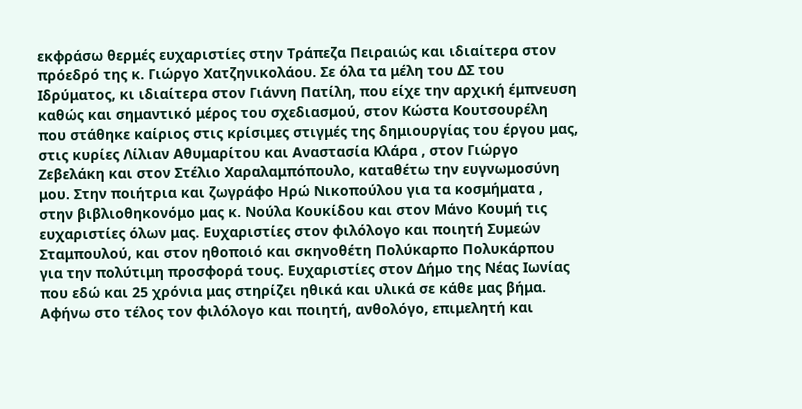εκφράσω θερμές ευχαριστίες στην Τράπεζα Πειραιώς και ιδιαίτερα στον πρόεδρό της κ. Γιώργο Χατζηνικολάου. Σε όλα τα μέλη του ΔΣ του Ιδρύματος, κι ιδιαίτερα στον Γιάννη Πατίλη, που είχε την αρχική έμπνευση καθώς και σημαντικό μέρος του σχεδιασμού, στον Κώστα Κουτσουρέλη που στάθηκε καίριος στις κρίσιμες στιγμές της δημιουργίας του έργου μας, στις κυρίες Λίλιαν Αθυμαρίτου και Αναστασία Κλάρα , στον Γιώργο Ζεβελάκη και στον Στέλιο Χαραλαμπόπουλο, καταθέτω την ευγνωμοσύνη μου. Στην ποιήτρια και ζωγράφο Ηρώ Νικοπούλου για τα κοσμήματα , στην βιβλιοθηκονόμο μας κ. Νούλα Κουκίδου και στον Μάνο Κουμή τις ευχαριστίες όλων μας. Ευχαριστίες στον φιλόλογο και ποιητή Συμεών Σταμπουλού, και στον ηθοποιό και σκηνοθέτη Πολύκαρπο Πολυκάρπου για την πολύτιμη προσφορά τους. Ευχαριστίες στον Δήμο της Νέας Ιωνίας που εδώ και 25 χρόνια μας στηρίζει ηθικά και υλικά σε κάθε μας βήμα. Αφήνω στο τέλος τον φιλόλογο και ποιητή, ανθολόγο, επιμελητή και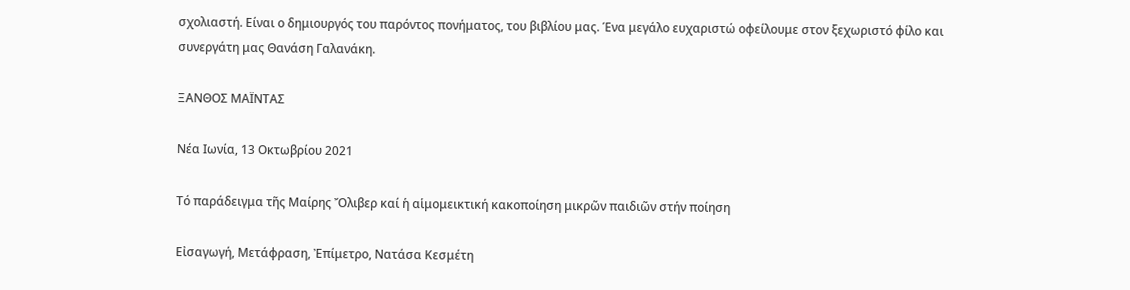σχολιαστή. Είναι ο δημιουργός του παρόντος πονήματος, του βιβλίου μας. Ένα μεγάλο ευχαριστώ οφείλουμε στον ξεχωριστό φίλο και συνεργάτη μας Θανάση Γαλανάκη.

ΞΑΝΘΟΣ ΜΑΪΝΤΑΣ

Νέα Ιωνία, 13 Οκτωβρίου 2021

Τό παράδειγμα τῆς Μαίρης Ὄλιβερ καί ἡ αἱμομεικτική κακοποίηση μικρῶν παιδιῶν στήν ποίηση

Εἰσαγωγή, Μετάφραση, Ἐπίμετρο, Νατάσα Κεσμέτη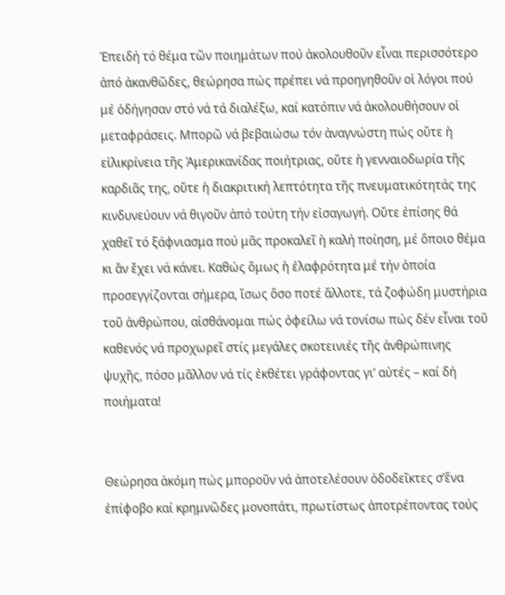Ἐπειδή τό θέμα τῶν ποιημάτων πού ἀκολουθοῦν εἶναι περισσότερο ἀπό ἀκανθῶδες, θεώρησα πώς πρέπει νά προηγηθοῦν οἱ λόγοι πού μέ ὁδήγησαν στό νά τά διαλέξω, καί κατόπιν νά ἀκολουθήσουν οἱ μεταφράσεις. Μπορῶ νά βεβαιώσω τόν ἀναγνώστη πώς οὔτε ἡ εἰλικρίνεια τῆς Ἀμερικανίδας ποιήτριας, οὔτε ἡ γενναιοδωρία τῆς καρδιᾶς της, οὔτε ἡ διακριτική λεπτότητα τῆς πνευματικότητάς της κινδυνεύουν νά θιγοῦν ἀπό τούτη τήν εἰσαγωγή. Οὔτε ἐπίσης θά χαθεῖ τό ξάφνιασμα πού μᾶς προκαλεῖ ἡ καλή ποίηση, μέ ὅποιο θέμα κι ἄν ἔχει νά κάνει. Καθώς ὅμως ἡ ἐλαφρότητα μέ τήν ὁποία προσεγγίζονται σήμερα, ἴσως ὅσο ποτέ ἄλλοτε, τά ζοφώδη μυστήρια τοῦ ἀνθρώπου, αἰσθάνομαι πώς ὀφείλω νά τονίσω πώς δέν εἶναι τοῦ καθενός νά προχωρεῖ στίς μεγάλες σκοτεινιές τῆς ἀνθρώπινης ψυχῆς, πόσο μᾶλλον νά τίς ἐκθέτει γράφοντας γι’ αὐτές – καί δή ποιήματα!


Θεώρησα ἀκόμη πώς μποροῦν νά ἀποτελέσουν ὁδοδεῖκτες σ’ἕνα ἐπίφοβο καί κρημνῶδες μονοπάτι, πρωτίστως ἀποτρέποντας τούς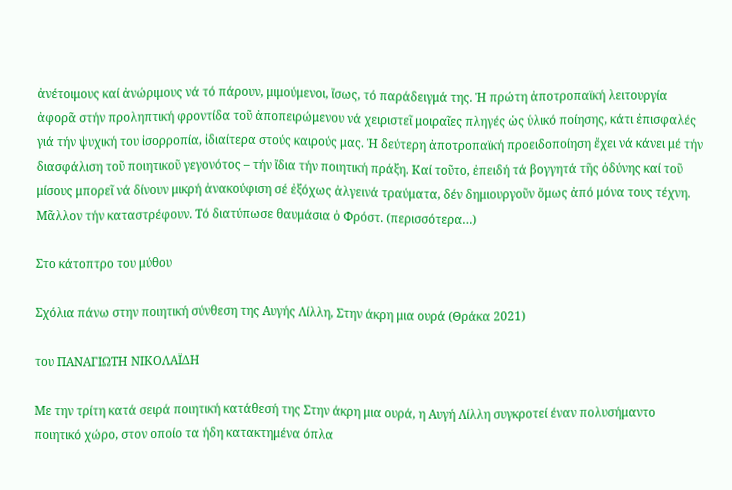ἀνέτοιμους καί ἀνώριμους νά τό πάρουν, μιμούμενοι, ἴσως, τό παράδειγμά της. Ἡ πρώτη ἀποτροπαϊκή λειτουργία ἀφορᾶ στήν προληπτική φροντίδα τοῦ ἀποπειρώμενου νά χειριστεῖ μοιραῖες πληγές ὡς ὑλικό ποίησης, κάτι ἐπισφαλές γιά τήν ψυχική του ἰσορροπία, ἰδιαίτερα στούς καιρούς μας. Ἡ δεύτερη ἀποτροπαϊκή προειδοποίηση ἔχει νά κάνει μέ τήν διασφάλιση τοῦ ποιητικοῦ γεγονότος – τήν ἴδια τήν ποιητική πράξη. Καί τοῦτο, ἐπειδή τά βογγητά τῆς ὀδύνης καί τοῦ μίσους μπορεῖ νά δίνουν μικρή ἀνακούφιση σέ ἐξόχως ἀλγεινά τραύματα, δέν δημιουργοῦν ὅμως ἀπό μόνα τους τέχνη. Μᾶλλον τήν καταστρέφουν. Τό διατύπωσε θαυμάσια ὁ Φρόστ. (περισσότερα…)

Στο κάτοπτρο του μύθου

Σχόλια πάνω στην ποιητική σύνθεση της Αυγής Λίλλη, Στην άκρη μια ουρά (Θράκα 2021)

του ΠΑΝΑΓΙΩΤΗ ΝΙΚΟΛΑΪΔΗ

Με την τρίτη κατά σειρά ποιητική κατάθεσή της Στην άκρη μια ουρά, η Αυγή Λίλλη συγκροτεί έναν πολυσήμαντο ποιητικό χώρο, στον οποίο τα ήδη κατακτημένα όπλα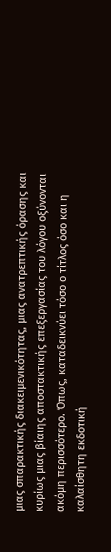μιας σπαρακτικής διακειμενικότητας, μιας ανατρεπτικής όρασης και κυρίως μιας βίαιης αποστακτικής επεξεργασίας του λόγου οξύνονται ακόμη περισσότερο. Όπως, καταδεικνύει τόσο ο τίτλος όσο και η καλαίσθητη εκδοτική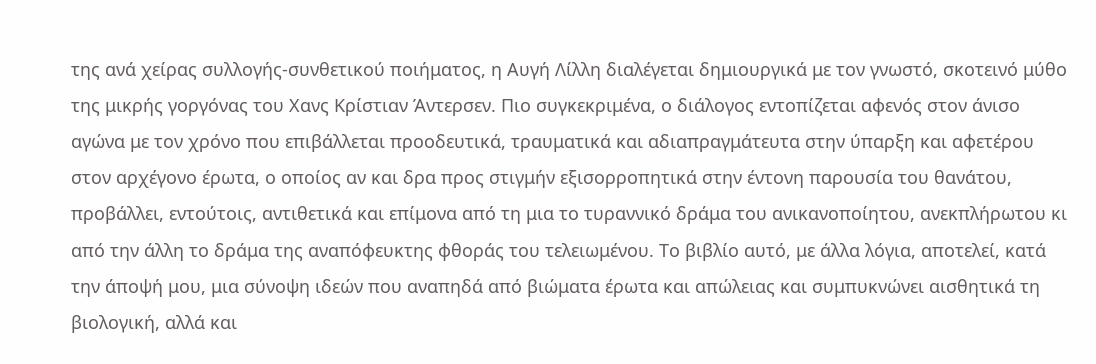της ανά χείρας συλλογής-συνθετικού ποιήματος, η Αυγή Λίλλη διαλέγεται δημιουργικά με τον γνωστό, σκοτεινό μύθο της μικρής γοργόνας του Χανς Κρίστιαν Άντερσεν. Πιο συγκεκριμένα, ο διάλογος εντοπίζεται αφενός στον άνισο αγώνα με τον χρόνο που επιβάλλεται προοδευτικά, τραυματικά και αδιαπραγμάτευτα στην ύπαρξη και αφετέρου στον αρχέγονο έρωτα, ο οποίος αν και δρα προς στιγμήν εξισορροπητικά στην έντονη παρουσία του θανάτου, προβάλλει, εντούτοις, αντιθετικά και επίμονα από τη μια το τυραννικό δράμα του ανικανοποίητου, ανεκπλήρωτου κι από την άλλη το δράμα της αναπόφευκτης φθοράς του τελειωμένου. Το βιβλίο αυτό, με άλλα λόγια, αποτελεί, κατά την άποψή μου, μια σύνοψη ιδεών που αναπηδά από βιώματα έρωτα και απώλειας και συμπυκνώνει αισθητικά τη βιολογική, αλλά και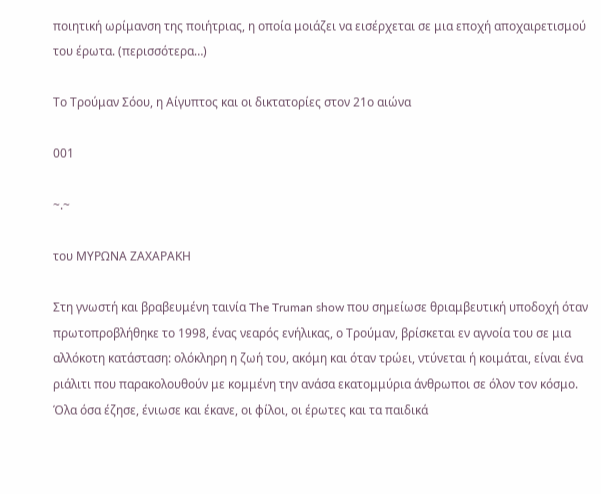ποιητική ωρίμανση της ποιήτριας, η οποία μοιάζει να εισέρχεται σε μια εποχή αποχαιρετισμού του έρωτα. (περισσότερα…)

Το Τρούμαν Σόου, η Αίγυπτος και οι δικτατορίες στον 21ο αιώνα

001

~.~

του ΜΥΡΩΝΑ ΖΑΧΑΡΑΚΗ

Στη γνωστή και βραβευμένη ταινία The Truman show που σημείωσε θριαμβευτική υποδοχή όταν πρωτοπροβλήθηκε το 1998, ένας νεαρός ενήλικας, ο Τρούμαν, βρίσκεται εν αγνοία του σε μια αλλόκοτη κατάσταση: ολόκληρη η ζωή του, ακόμη και όταν τρώει, ντύνεται ή κοιμάται, είναι ένα ριάλιτι που παρακολουθούν με κομμένη την ανάσα εκατομμύρια άνθρωποι σε όλον τον κόσμο. Όλα όσα έζησε, ένιωσε και έκανε, οι φίλοι, οι έρωτες και τα παιδικά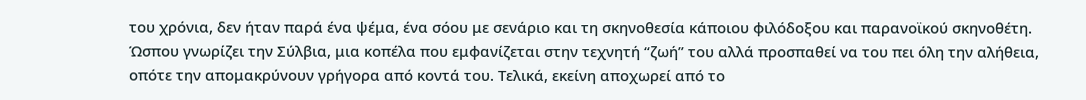του χρόνια, δεν ήταν παρά ένα ψέμα, ένα σόου με σενάριο και τη σκηνοθεσία κάποιου φιλόδοξου και παρανοϊκού σκηνοθέτη. Ώσπου γνωρίζει την Σύλβια, μια κοπέλα που εμφανίζεται στην τεχνητή “ζωή” του αλλά προσπαθεί να του πει όλη την αλήθεια, οπότε την απομακρύνουν γρήγορα από κοντά του. Τελικά, εκείνη αποχωρεί από το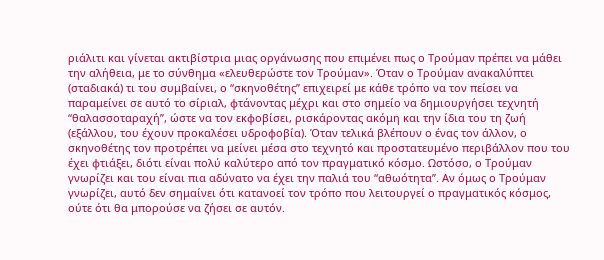ριάλιτι και γίνεται ακτιβίστρια μιας οργάνωσης που επιμένει πως ο Τρούμαν πρέπει να μάθει την αλήθεια, με το σύνθημα «ελευθερώστε τον Τρούμαν». Όταν ο Τρούμαν ανακαλύπτει (σταδιακά) τι του συμβαίνει, ο “σκηνοθέτης” επιχειρεί με κάθε τρόπο να τον πείσει να παραμείνει σε αυτό το σίριαλ, φτάνοντας μέχρι και στο σημείο να δημιουργήσει τεχνητή “θαλασσοταραχή”, ώστε να τον εκφοβίσει, ρισκάροντας ακόμη και την ίδια του τη ζωή (εξάλλου, του έχουν προκαλέσει υδροφοβία). Όταν τελικά βλέπουν ο ένας τον άλλον, ο σκηνοθέτης τον προτρέπει να μείνει μέσα στο τεχνητό και προστατευμένο περιβάλλον που του έχει φτιάξει, διότι είναι πολύ καλύτερο από τον πραγματικό κόσμο. Ωστόσο, ο Τρούμαν γνωρίζει και του είναι πια αδύνατο να έχει την παλιά του “αθωότητα”. Αν όμως ο Τρούμαν γνωρίζει, αυτό δεν σημαίνει ότι κατανοεί τον τρόπο που λειτουργεί ο πραγματικός κόσμος, ούτε ότι θα μπορούσε να ζήσει σε αυτόν.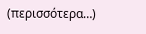(περισσότερα…)